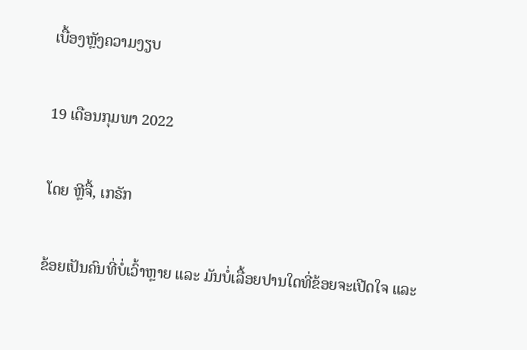ເບື້ອງຫຼັງຄວາມງຽບ

19 ເດືອນກຸມພາ 2022

ໂດຍ ຫຼີຈື້, ເກຣັກ

ຂ້ອຍເປັນຄົນທີ່ບໍ່ເວົ້າຫຼາຍ ແລະ ມັນບໍ່ເລື້ອຍປານໃດທີ່ຂ້ອຍຈະເປີດໃຈ ແລະ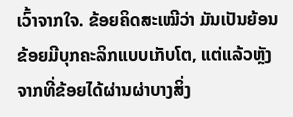ເວົ້າຈາກໃຈ. ຂ້ອຍຄິດສະເໝີວ່າ ມັນເປັນຍ້ອນຂ້ອຍມີບຸກຄະລິກແບບເກັບໂຕ, ແຕ່ແລ້ວຫຼັງຈາກທີ່ຂ້ອຍໄດ້ຜ່ານຜ່າບາງສິ່ງ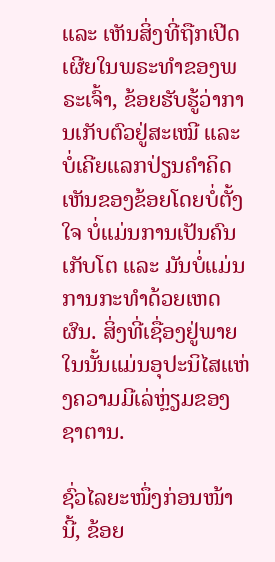ແລະ ເຫັນສິ່ງທີ່ຖືກເປີດເຜີຍໃນພຣະທຳຂອງພຣະເຈົ້າ, ຂ້ອຍຮັບຮູ້ວ່າການເກັບຕົວຢູ່ສະເໝີ ແລະ ບໍ່ເຄີຍແລກປ່ຽນຄຳຄິດເຫັນຂອງຂ້ອຍໂດຍບໍ່ຕັ້ງໃຈ ບໍ່ແມ່ນການເປັນຄົນເກັບໂຕ ແລະ ມັນບໍ່ແມ່ນການກະທຳດ້ວຍເຫດຜົນ. ສິ່ງທີ່ເຊື່ອງຢູ່ພາຍໃນນັ້ນແມ່ນອຸປະນິໄສແຫ່ງຄວາມມີເລ່ຫຼ່ຽມຂອງຊາຕານ.

ຊົ່ວໄລຍະໜຶ່ງກ່ອນໜ້ານີ້, ຂ້ອຍ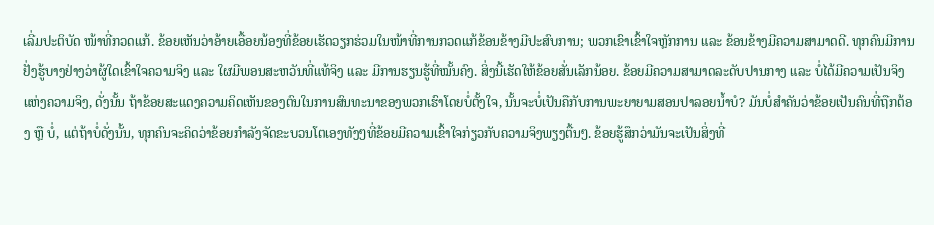ເລີ່ມປະຕິບັດ ໜ້າທີ່ກວດແກ້. ຂ້ອຍເຫັນວ່າອ້າຍເອື້ອຍນ້ອງທີ່ຂ້ອຍເຮັດວຽກຮ່ວມໃນໜ້າທີ່ການກວດແກ້ຂ້ອນຂ້າງມີປະສົບການ; ພວກເຂົາເຂົ້າໃຈຫຼັກການ ແລະ ຂ້ອນຂ້າງມີຄວາມສາມາດດີ. ທຸກຄົນມີການຢັ່ງຮູ້ບາງຢ່າງວ່າຜູ້ໃດເຂົ້າໃຈຄວາມຈິງ ແລະ ໃຜມີພອນສະຫວັນທີ່ແທ້ຈິງ ແລະ ມີການຮຽນຮູ້ທີ່ໝັ້ນຄົງ. ສິ່ງນີ້ເຮັດໃຫ້ຂ້ອຍສັ່ນເລັກນ້ອຍ. ຂ້ອຍມີຄວາມສາມາດລະດັບປານກາງ ແລະ ບໍ່ໄດ້ມີຄວາມເປັນຈິງແຫ່ງຄວາມຈິງ, ດັ່ງນັ້ນ ຖ້າຂ້ອຍສະແດງຄວາມຄິດເຫັນຂອງຕົນໃນການສົນທະນາຂອງພວກເຮົາໂດຍບໍ່ຕັ້ງໃຈ, ນັ້ນຈະບໍ່ເປັນຄືກັບການພະຍາຍາມສອນປາລອຍນ້ຳບໍ? ມັນບໍ່ສຳຄັນວ່າຂ້ອຍເປັນຄົນທີ່ຖືກຕ້ອງ ຫຼື ບໍ່, ແຕ່ຖ້າບໍ່ດັ່ງນັ້ນ, ທຸກຄົນຈະຄິດວ່າຂ້ອຍກຳລັງຈັດຂະບວນໂຕເອງທັງໆທີ່ຂ້ອຍມີຄວາມເຂົ້າໃຈກ່ຽວກັບຄວາມຈິງພຽງຕື້ນໆ. ຂ້ອຍຮູ້ສຶກວ່າມັນຈະເປັນສິ່ງທີ່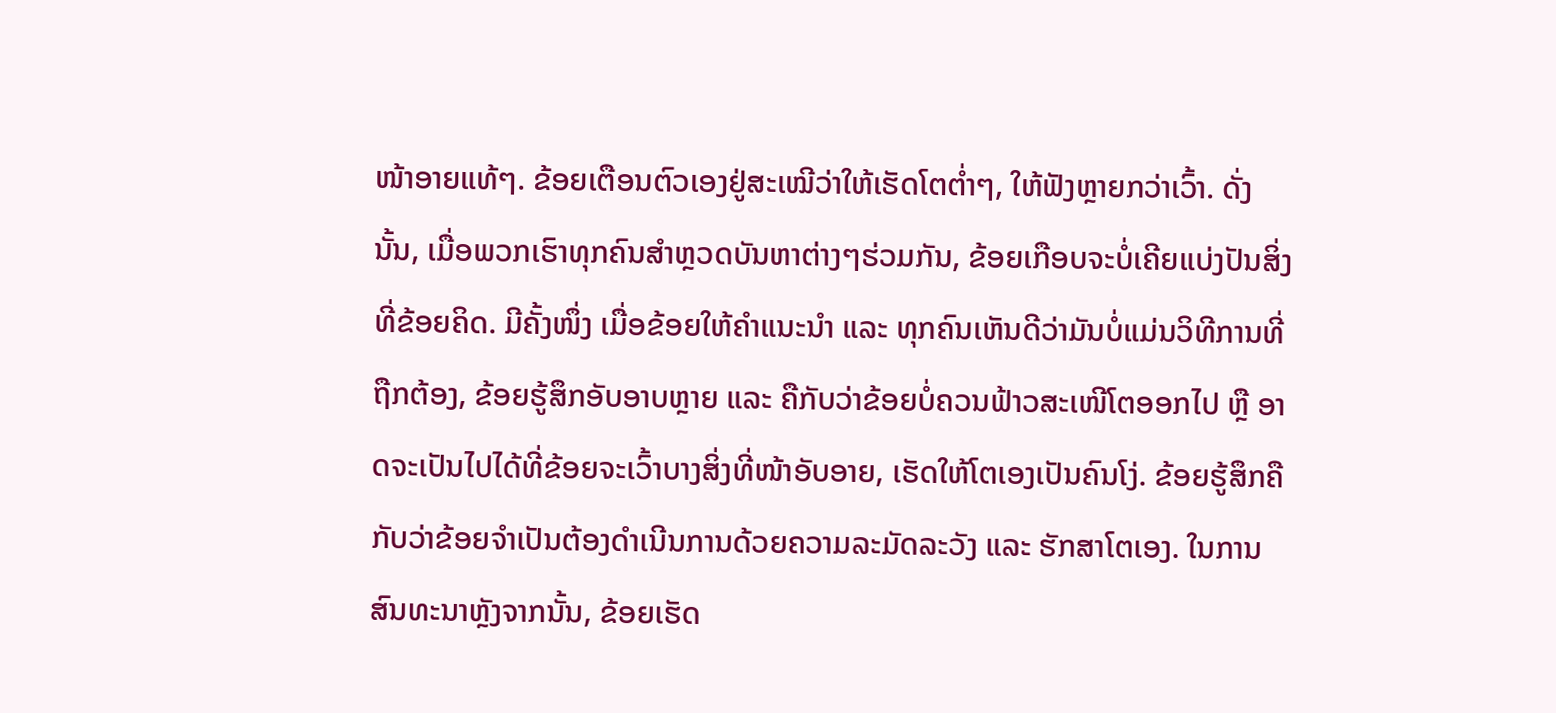ໜ້າອາຍແທ້ໆ. ຂ້ອຍເຕືອນຕົວເອງຢູ່ສະເໝີວ່າໃຫ້ເຮັດໂຕຕ່ຳໆ, ໃຫ້ຟັງຫຼາຍກວ່າເວົ້າ. ດັ່ງນັ້ນ, ເມື່ອພວກເຮົາທຸກຄົນສຳຫຼວດບັນຫາຕ່າງໆຮ່ວມກັນ, ຂ້ອຍເກືອບຈະບໍ່ເຄີຍແບ່ງປັນສິ່ງທີ່ຂ້ອຍຄິດ. ມີຄັ້ງໜຶ່ງ ເມື່ອຂ້ອຍໃຫ້ຄຳແນະນຳ ແລະ ທຸກຄົນເຫັນດີວ່າມັນບໍ່ແມ່ນວິທີການທີ່ຖືກຕ້ອງ, ຂ້ອຍຮູ້ສຶກອັບອາບຫຼາຍ ແລະ ຄືກັບວ່າຂ້ອຍບໍ່ຄວນຟ້າວສະເໜີໂຕອອກໄປ ຫຼື ອາດຈະເປັນໄປໄດ້ທີ່ຂ້ອຍຈະເວົ້າບາງສິ່ງທີ່ໜ້າອັບອາຍ, ເຮັດໃຫ້ໂຕເອງເປັນຄົນໂງ່. ຂ້ອຍຮູ້ສຶກຄືກັບວ່າຂ້ອຍຈຳເປັນຕ້ອງດຳເນີນການດ້ວຍຄວາມລະມັດລະວັງ ແລະ ຮັກສາໂຕເອງ. ໃນການສົນທະນາຫຼັງຈາກນັ້ນ, ຂ້ອຍເຮັດ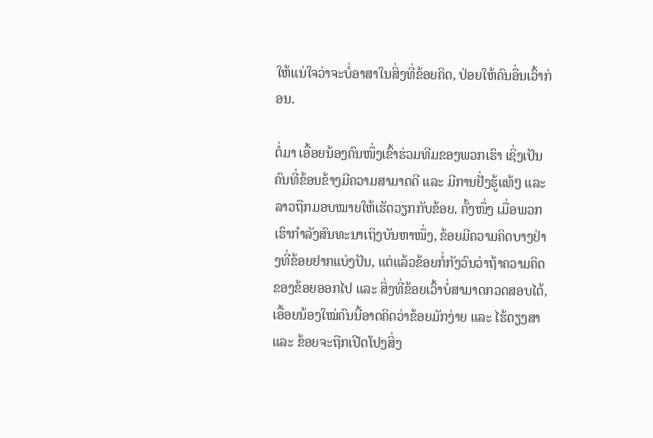ໃຫ້ແນ່ໃຈວ່າຈະບໍ່ອາສາໃນສິ່ງທີ່ຂ້ອຍຄິດ, ປ່ອຍໃຫ້ຄົນອື່ນເວົ້າກ່ອນ.

ຕໍ່ມາ ເອື້ອຍນ້ອງຄົນໜຶ່ງເຂົ້າຮ່ວມທີມຂອງພວກເຮົາ ເຊິ່ງເປັນຄົນທີ່ຂ້ອນຂ້າງມີຄວາມສາມາດດີ ແລະ ມີການຢັ່ງຮູ້ແທ້ໆ ແລະ ລາວຖືກມອບໝາຍໃຫ້ເຮັດວຽກກັບຂ້ອຍ. ຄັ້ງໜຶ່ງ ເມື່ອພວກເຮົາກຳລັງສົນທະນາເຖິງບັນຫາໜຶ່ງ, ຂ້ອຍມີຄວາມຄິດບາງຢ່າງທີ່ຂ້ອຍຢາກແບ່ງປັນ, ແຕ່ແລ້ວຂ້ອຍກໍ່ກັງວົນວ່າຖ້າຄວາມຄິດຂອງຂ້ອຍອອກໄປ ແລະ ສິ່ງທີ່ຂ້ອຍເວົ້າບໍ່ສາມາດກວດສອບໄດ້, ເອື້ອຍນ້ອງໃໝ່ຄົນນີ້ອາດຄິດວ່າຂ້ອຍມັກງ່າຍ ແລະ ໄຮ້ດຽງສາ ແລະ ຂ້ອຍຈະຖືກເປີດໂປງສິ່ງ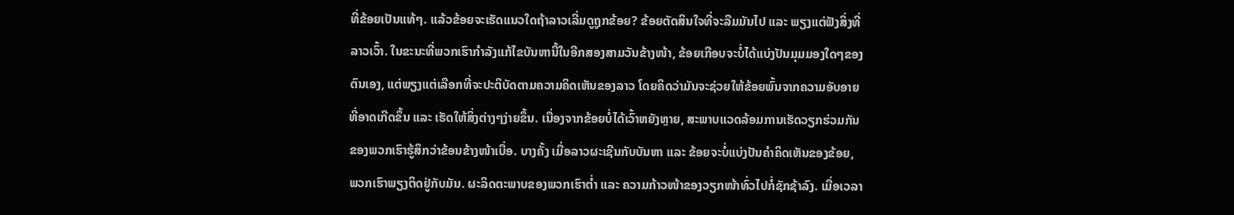ທີ່ຂ້ອຍເປັນແທ້ໆ. ແລ້ວຂ້ອຍຈະເຮັດແນວໃດຖ້າລາວເລີ່ມດູຖູກຂ້ອຍ? ຂ້ອຍຕັດສິນໃຈທີ່ຈະລືມມັນໄປ ແລະ ພຽງແຕ່ຟັງສິ່ງທີ່ລາວເວົ້າ. ໃນຂະນະທີ່ພວກເຮົາກຳລັງແກ້ໄຂບັນຫານີ້ໃນອີກສອງສາມວັນຂ້າງໜ້າ, ຂ້ອຍເກືອບຈະບໍ່ໄດ້ແບ່ງປັນມຸມມອງໃດໆຂອງຕົນເອງ, ແຕ່ພຽງແຕ່ເລືອກທີ່ຈະປະຕິບັດຕາມຄວາມຄິດເຫັນຂອງລາວ ໂດຍຄິດວ່າມັນຈະຊ່ວຍໃຫ້ຂ້ອຍພົ້ນຈາກຄວາມອັບອາຍທີ່ອາດເກີດຂຶ້ນ ແລະ ເຮັດໃຫ້ສິ່ງຕ່າງໆງ່າຍຂຶ້ນ. ເນື່ອງຈາກຂ້ອຍບໍ່ໄດ້ເວົ້າຫຍັງຫຼາຍ, ສະພາບແວດລ້ອມການເຮັດວຽກຮ່ວມກັນຂອງພວກເຮົາຮູ້ສຶກວ່າຂ້ອນຂ້າງໜ້າເບື່ອ. ບາງຄັ້ງ ເມື່ອລາວຜະເຊີນກັບບັນຫາ ແລະ ຂ້ອຍຈະບໍ່ແບ່ງປັນຄຳຄິດເຫັນຂອງຂ້ອຍ, ພວກເຮົາພຽງຕິດຢູ່ກັບມັນ. ຜະລິດຕະພາບຂອງພວກເຮົາຕ່ຳ ແລະ ຄວາມກ້າວໜ້າຂອງວຽກໜ້າທົ່ວໄປກໍ່ຊັກຊ້າລົງ. ເມື່ອເວລາ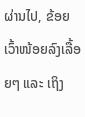ຜ່ານໄປ, ຂ້ອຍເວົ້າໜ້ອຍລົງເລື້ອຍໆ ແລະ ເຖິງ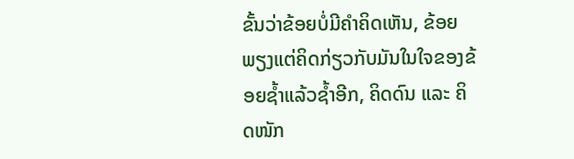ຂັ້ນວ່າຂ້ອຍບໍ່ມີຄຳຄິດເຫັນ, ຂ້ອຍພຽງແຕ່ຄິດກ່ຽວກັບມັນໃນໃຈຂອງຂ້ອຍຊ້ຳແລ້ວຊ້ຳອີກ, ຄິດດົນ ແລະ ຄິດໜັກ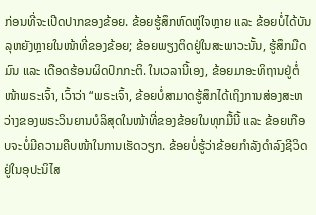ກ່ອນທີ່ຈະເປີດປາກຂອງຂ້ອຍ. ຂ້ອຍຮູ້ສຶກຫົດຫູ່ໃຈຫຼາຍ ແລະ ຂ້ອຍບໍ່ໄດ້ບັນລຸຫຍັງຫຼາຍໃນໜ້າທີ່ຂອງຂ້ອຍ; ຂ້ອຍພຽງຕິດຢູ່ໃນສະພາວະນັ້ນ, ຮູ້ສຶກມືດມົນ ແລະ ເດືອດຮ້ອນຜິດປົກກະຕິ. ໃນເວລານີ້ເອງ, ຂ້ອຍມາອະທິຖານຢູ່ຕໍ່ໜ້າພຣະເຈົ້າ, ເວົ້າວ່າ “ພຣະເຈົ້າ, ຂ້ອຍບໍ່ສາມາດຮູ້ສຶກໄດ້ເຖິງການສ່ອງສະຫວ່າງຂອງພຣະວິນຍານບໍລິສຸດໃນໜ້າທີ່ຂອງຂ້ອຍໃນທຸກມື້ນີ້ ແລະ ຂ້ອຍເກືອບຈະບໍ່ມີຄວາມຄືບໜ້າໃນການເຮັດວຽກ. ຂ້ອຍບໍ່ຮູ້ວ່າຂ້ອຍກຳລັງດຳລົງຊີວິດຢູ່ໃນອຸປະນິໄສ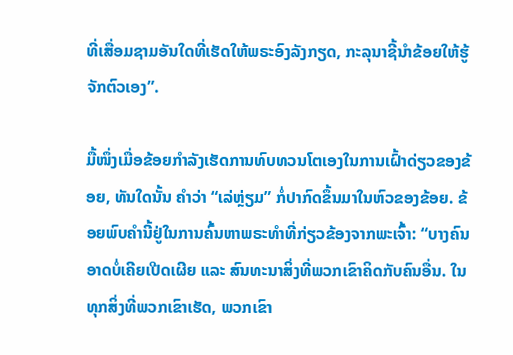ທີ່ເສື່ອມຊາມອັນໃດທີ່ເຮັດໃຫ້ພຣະອົງລັງກຽດ, ກະລຸນາຊີ້ນຳຂ້ອຍໃຫ້ຮູ້ຈັກຕົວເອງ”.

ມື້ໜຶ່ງເມື່ອຂ້ອຍກຳລັງເຮັດການທົບທວນໂຕເອງໃນການເຝົ້າດ່ຽວຂອງຂ້ອຍ, ທັນໃດນັ້ນ ຄຳວ່າ “ເລ່ຫຼ່ຽມ” ກໍ່ປາກົດຂຶ້ນມາໃນຫົວຂອງຂ້ອຍ. ຂ້ອຍພົບຄຳນີ້ຢູ່ໃນການຄົ້ນຫາພຣະທຳທີ່ກ່ຽວຂ້ອງຈາກພະເຈົ້າ: “ບາງຄົນອາດບໍ່ເຄີຍເປີດເຜີຍ ແລະ ສົນທະນາສິ່ງທີ່ພວກເຂົາຄິດກັບຄົນອື່ນ. ໃນທຸກສິ່ງທີ່ພວກເຂົາເຮັດ, ພວກເຂົາ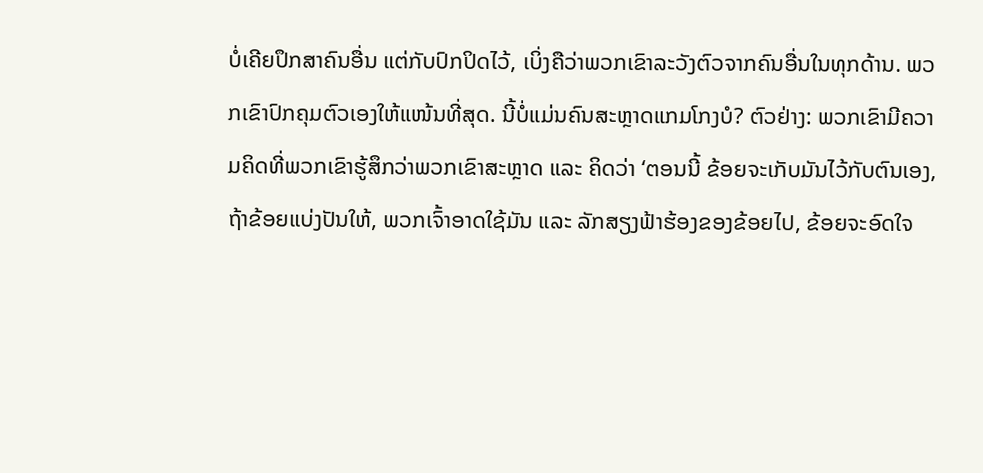ບໍ່ເຄີຍປຶກສາຄົນອື່ນ ແຕ່ກັບປົກປິດໄວ້, ເບິ່ງຄືວ່າພວກເຂົາລະວັງຕົວຈາກຄົນອື່ນໃນທຸກດ້ານ. ພວກເຂົາປົກຄຸມຕົວເອງໃຫ້ແໜ້ນທີ່ສຸດ. ນີ້ບໍ່ແມ່ນຄົນສະຫຼາດແກມໂກງບໍ? ຕົວຢ່າງ: ພວກເຂົາມີຄວາມຄິດທີ່ພວກເຂົາຮູ້ສຶກວ່າພວກເຂົາສະຫຼາດ ແລະ ຄິດວ່າ ‘ຕອນນີ້ ຂ້ອຍຈະເກັບມັນໄວ້ກັບຕົນເອງ, ຖ້າຂ້ອຍແບ່ງປັນໃຫ້, ພວກເຈົ້າອາດໃຊ້ມັນ ແລະ ລັກສຽງຟ້າຮ້ອງຂອງຂ້ອຍໄປ, ຂ້ອຍຈະອົດໃຈ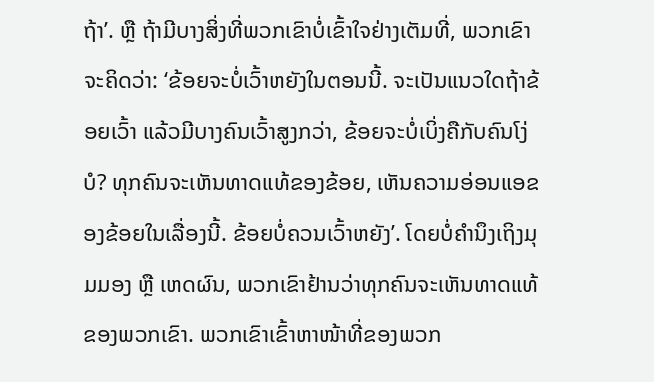ຖ້າ’. ຫຼື ຖ້າມີບາງສິ່ງທີ່ພວກເຂົາບໍ່ເຂົ້າໃຈຢ່າງເຕັມທີ່, ພວກເຂົາຈະຄິດວ່າ: ‘ຂ້ອຍຈະບໍ່ເວົ້າຫຍັງໃນຕອນນີ້. ຈະເປັນແນວໃດຖ້າຂ້ອຍເວົ້າ ແລ້ວມີບາງຄົນເວົ້າສູງກວ່າ, ຂ້ອຍຈະບໍ່ເບິ່ງຄືກັບຄົນໂງ່ບໍ? ທຸກຄົນຈະເຫັນທາດແທ້ຂອງຂ້ອຍ, ເຫັນຄວາມອ່ອນແອຂອງຂ້ອຍໃນເລື່ອງນີ້. ຂ້ອຍບໍ່ຄວນເວົ້າຫຍັງ’. ໂດຍບໍ່ຄຳນຶງເຖິງມຸມມອງ ຫຼື ເຫດຜົນ, ພວກເຂົາຢ້ານວ່າທຸກຄົນຈະເຫັນທາດແທ້ຂອງພວກເຂົາ. ພວກເຂົາເຂົ້າຫາໜ້າທີ່ຂອງພວກ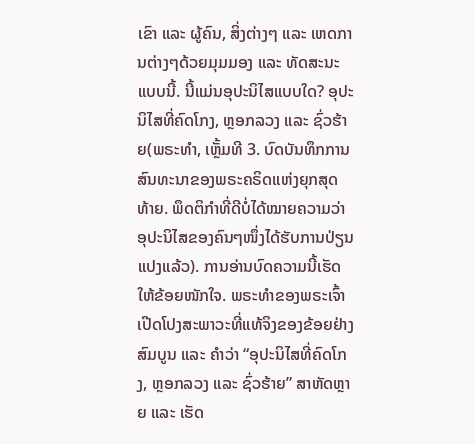ເຂົາ ແລະ ຜູ້ຄົນ, ສິ່ງຕ່າງໆ ແລະ ເຫດການຕ່າງໆດ້ວຍມຸມມອງ ແລະ ທັດສະນະແບບນີ້. ນີ້ແມ່ນອຸປະນິໄສແບບໃດ? ອຸປະນິໄສທີ່ຄົດໂກງ, ຫຼອກລວງ ແລະ ຊົ່ວຮ້າຍ(ພຣະທຳ, ເຫຼັ້ມທີ 3. ບົດບັນທຶກການສົນທະນາຂອງພຣະຄຣິດແຫ່ງຍຸກສຸດທ້າຍ. ພຶດຕິກຳທີ່ດີບໍ່ໄດ້ໝາຍຄວາມວ່າອຸປະນິໄສຂອງຄົນໆໜຶ່ງໄດ້ຮັບການປ່ຽນແປງແລ້ວ). ການອ່ານບົດຄວາມນີ້ເຮັດໃຫ້ຂ້ອຍໜັກໃຈ. ພຣະທຳຂອງພຣະເຈົ້າເປີດໂປງສະພາວະທີ່ແທ້ຈິງຂອງຂ້ອຍຢ່າງສົມບູນ ແລະ ຄຳວ່າ “ອຸປະນິໄສທີ່ຄົດໂກງ, ຫຼອກລວງ ແລະ ຊົ່ວຮ້າຍ” ສາຫັດຫຼາຍ ແລະ ເຮັດ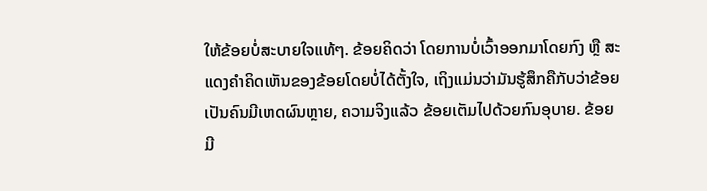ໃຫ້ຂ້ອຍບໍ່ສະບາຍໃຈແທ້ໆ. ຂ້ອຍຄິດວ່າ ໂດຍການບໍ່ເວົ້າອອກມາໂດຍກົງ ຫຼື ສະແດງຄຳຄິດເຫັນຂອງຂ້ອຍໂດຍບໍ່ໄດ້ຕັ້ງໃຈ, ເຖິງແມ່ນວ່າມັນຮູ້ສຶກຄືກັບວ່າຂ້ອຍເປັນຄົນມີເຫດຜົນຫຼາຍ, ຄວາມຈິງແລ້ວ ຂ້ອຍເຕັມໄປດ້ວຍກົນອຸບາຍ. ຂ້ອຍມີ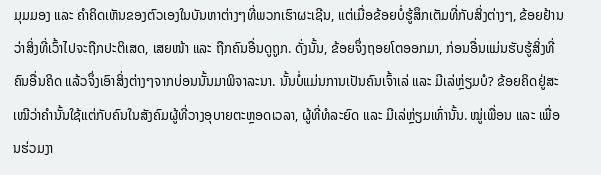ມຸມມອງ ແລະ ຄຳຄິດເຫັນຂອງຕົວເອງໃນບັນຫາຕ່າງໆທີ່ພວກເຮົາຜະເຊີນ, ແຕ່ເມື່ອຂ້ອຍບໍ່ຮູ້ສຶກເຕັມທີ່ກັບສິ່ງຕ່າງໆ, ຂ້ອຍຢ້ານວ່າສິ່ງທີ່ເວົ້າໄປຈະຖືກປະຕິເສດ, ເສຍໜ້າ ແລະ ຖືກຄົນອື່ນດູຖູກ. ດັ່ງນັ້ນ, ຂ້ອຍຈຶ່ງຖອຍໂຕອອກມາ, ກ່ອນອື່ນແມ່ນຮັບຮູ້ສິ່ງທີ່ຄົນອື່ນຄິດ ແລ້ວຈຶ່ງເອົາສິ່ງຕ່າງໆຈາກບ່ອນນັ້ນມາພິຈາລະນາ. ນັ້ນບໍ່ແມ່ນການເປັນຄົນເຈົ້າເລ່ ແລະ ມີເລ່ຫຼ່ຽມບໍ? ຂ້ອຍຄິດຢູ່ສະເໝີວ່າຄຳນັ້ນໃຊ້ແຕ່ກັບຄົນໃນສັງຄົມຜູ້ທີ່ວາງອຸບາຍຕະຫຼອດເວລາ, ຜູ້ທີ່ທໍລະຍົດ ແລະ ມີເລ່ຫຼ່ຽມເທົ່ານັ້ນ. ໝູ່ເພື່ອນ ແລະ ເພື່ອນຮ່ວມງາ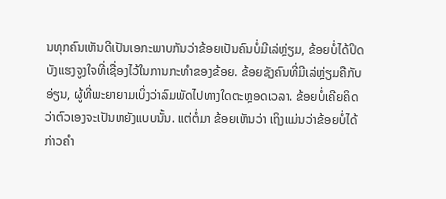ນທຸກຄົນເຫັນດີເປັນເອກະພາບກັນວ່າຂ້ອຍເປັນຄົນບໍ່ມີເລ່ຫຼ່ຽມ, ຂ້ອຍບໍ່ໄດ້ປິດບັງແຮງຈູງໃຈທີ່ເຊື່ອງໄວ້ໃນການກະທຳຂອງຂ້ອຍ. ຂ້ອຍຊັງຄົນທີ່ມີເລ່ຫຼ່ຽມຄືກັບອ່ຽນ, ຜູ້ທີ່ພະຍາຍາມເບິ່ງວ່າລົມພັດໄປທາງໃດຕະຫຼອດເວລາ. ຂ້ອຍບໍ່ເຄີຍຄິດວ່າຕົວເອງຈະເປັນຫຍັງແບບນັ້ນ. ແຕ່ຕໍ່ມາ ຂ້ອຍເຫັນວ່າ ເຖິງແມ່ນວ່າຂ້ອຍບໍ່ໄດ້ກ່າວຄຳ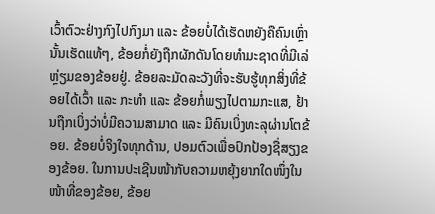ເວົ້າຕົວະຢ່າງກົງໄປກົງມາ ແລະ ຂ້ອຍບໍ່ໄດ້ເຮັດຫຍັງຄືຄົນເຫຼົ່ານັ້ນເຮັດແທ້ໆ, ຂ້ອຍກໍ່ຍັງຖືກຜັກດັນໂດຍທຳມະຊາດທີ່ມີເລ່ຫຼ່ຽມຂອງຂ້ອຍຢູ່. ຂ້ອຍລະມັດລະວັງທີ່ຈະຮັບຮູ້ທຸກສິ່ງທີ່ຂ້ອຍໄດ້ເວົ້າ ແລະ ກະທຳ ແລະ ຂ້ອຍກໍ່ພຽງໄປຕາມກະແສ, ຢ້ານຖືກເບິ່ງວ່າບໍ່ມີຄວາມສາມາດ ແລະ ມີຄົນເບິ່ງທະລຸຜ່ານໂຕຂ້ອຍ. ຂ້ອຍບໍ່ຈິງໃຈທຸກດ້ານ, ປອມຕົວເພື່ອປົກປ້ອງຊື່ສຽງຂອງຂ້ອຍ. ໃນການປະເຊີນໜ້າກັບຄວາມຫຍຸ້ງຍາກໃດໜຶ່ງໃນໜ້າທີ່ຂອງຂ້ອຍ, ຂ້ອຍ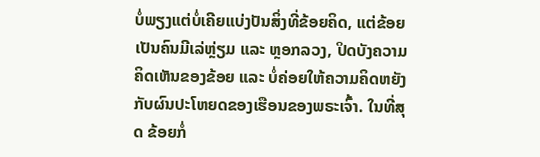ບໍ່ພຽງແຕ່ບໍ່ເຄີຍແບ່ງປັນສິ່ງທີ່ຂ້ອຍຄິດ, ແຕ່ຂ້ອຍເປັນຄົນມີເລ່ຫຼ່ຽມ ແລະ ຫຼອກລວງ, ປິດບັງຄວາມຄິດເຫັນຂອງຂ້ອຍ ແລະ ບໍ່ຄ່ອຍໃຫ້ຄວາມຄິດຫຍັງກັບຜົນປະໂຫຍດຂອງເຮືອນຂອງພຣະເຈົ້າ. ໃນທີ່ສຸດ ຂ້ອຍກໍ່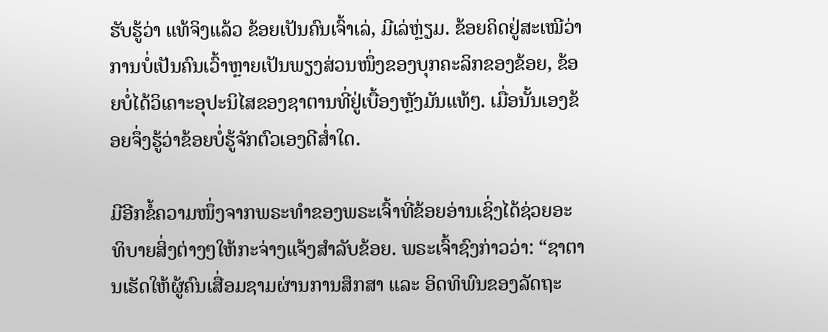ຮັບຮູ້ວ່າ ແທ້ຈິງແລ້ວ ຂ້ອຍເປັນຄົນເຈົ້າເລ່, ມີເລ່ຫຼ່ຽມ. ຂ້ອຍຄິດຢູ່ສະເໝີວ່າ ການບໍ່ເປັນຄົນເວົ້າຫຼາຍເປັນພຽງສ່ວນໜຶ່ງຂອງບຸກຄະລິກຂອງຂ້ອຍ, ຂ້ອຍບໍ່ໄດ້ວິເຄາະອຸປະນິໄສຂອງຊາຕານທີ່ຢູ່ເບື້ອງຫຼັງມັນແທ້ໆ. ເມື່ອນັ້ນເອງຂ້ອຍຈຶ່ງຮູ້ວ່າຂ້ອຍບໍ່ຮູ້ຈັກຕົວເອງດີສ່ຳໃດ.

ມີອີກຂໍ້ຄວາມໜຶ່ງຈາກພຣະທຳຂອງພຣະເຈົ້າທີ່ຂ້ອຍອ່ານເຊິ່ງໄດ້ຊ່ວຍອະທິບາຍສິ່ງຕ່າງໆໃຫ້ກະຈ່າງແຈ້ງສຳລັບຂ້ອຍ. ພຣະເຈົ້າຊົງກ່າວວ່າ: “ຊາຕານເຮັດໃຫ້ຜູ້ຄົນເສື່ອມຊາມຜ່ານການສຶກສາ ແລະ ອິດທິພົນຂອງລັດຖະ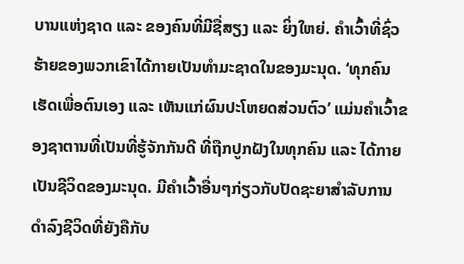ບານແຫ່ງຊາດ ແລະ ຂອງຄົນທີ່ມີຊື່ສຽງ ແລະ ຍິ່ງໃຫຍ່. ຄຳເວົ້າທີ່ຊົ່ວຮ້າຍຂອງພວກເຂົາໄດ້ກາຍເປັນທຳມະຊາດໃນຂອງມະນຸດ. ‘ທຸກຄົນເຮັດເພື່ອຕົນເອງ ແລະ ເຫັນແກ່ຜົນປະໂຫຍດສ່ວນຕົວ’ ແມ່ນຄໍາເວົ້າຂອງຊາຕານທີ່ເປັນທີ່ຮູ້ຈັກກັນດີ ທີ່ຖືກປູກຝັງໃນທຸກຄົນ ແລະ ໄດ້ກາຍເປັນຊີວິດຂອງມະນຸດ. ມີຄໍາເວົ້າອື່ນໆກ່ຽວກັບປັດຊະຍາສໍາລັບການດໍາລົງຊີວິດທີ່ຍັງຄືກັບ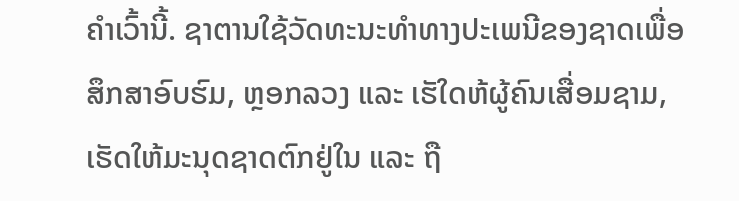ຄໍາເວົ້ານີ້. ຊາຕານໃຊ້ວັດທະນະທໍາທາງປະເພນີຂອງຊາດເພື່ອສຶກສາອົບຮົມ, ຫຼອກລວງ ແລະ ເຮັໃດຫ້ຜູ້ຄົນເສື່ອມຊາມ, ເຮັດໃຫ້ມະນຸດຊາດຕົກຢູ່ໃນ ແລະ ຖື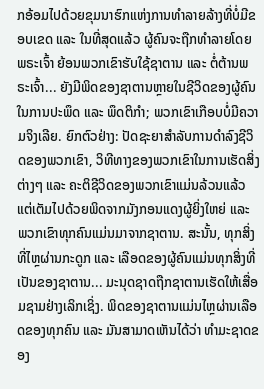ກອ້ອມໄປດ້ວຍຂຸມນາຮົກແຫ່ງການທໍາລາຍລ້າງທີ່ບໍ່ມີຂອບເຂດ ແລະ ໃນທີ່ສຸດແລ້ວ ຜູ້ຄົນຈະຖືກທໍາລາຍໂດຍພຣະເຈົ້າ ຍ້ອນພວກເຂົາຮັບໃຊ້ຊາຕານ ແລະ ຕໍ່ຕ້ານພຣະເຈົ້າ... ຍັງມີພິດຂອງຊາຕານຫຼາຍໃນຊີວິດຂອງຜູ້ຄົນ ໃນການປະພຶດ ແລະ ພຶດຕິກຳ; ພວກເຂົາເກືອບບໍ່ມີຄວາມຈິງເລີຍ. ຍົກຕົວຢ່າງ: ປັດຊະຍາສໍາລັບການດໍາລົງຊີວິດຂອງພວກເຂົາ, ວິທີທາງຂອງພວກເຂົາໃນການເຮັດສິ່ງຕ່າງໆ ແລະ ຄະຕິຊີວິດຂອງພວກເຂົາແມ່ນລ້ວນແລ້ວແຕ່ເຕັມໄປດ້ວຍພິດຈາກມັງກອນແດງຜູ້ຍິ່ງໃຫຍ່ ແລະ ພວກເຂົາທຸກຄົນແມ່ນມາຈາກຊາຕານ. ສະນັ້ນ, ທຸກສິ່ງທີ່ໄຫຼຜ່ານກະດູກ ແລະ ເລືອດຂອງຜູ້ຄົນແມ່ນທຸກສິ່ງທີ່ເປັນຂອງຊາຕານ... ມະນຸດຊາດຖືກຊາຕານເຮັດໃຫ້ເສື່ອມຊາມຢ່າງເລິກເຊິ່ງ. ພິດຂອງຊາຕານແມ່ນໄຫຼຜ່ານເລືອດຂອງທຸກຄົນ ແລະ ມັນສາມາດເຫັນໄດ້ວ່າ ທໍາມະຊາດຂອງ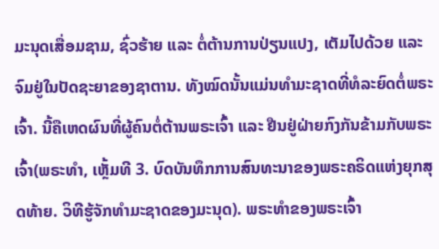ມະນຸດເສື່ອມຊາມ, ຊົ່ວຮ້າຍ ແລະ ຕໍ່ຕ້ານການປ່ຽນແປງ, ເຕັມໄປດ້ວຍ ແລະ ຈົມຢູ່ໃນປັດຊະຍາຂອງຊາຕານ. ທັງໝົດນັ້ນແມ່ນທໍາມະຊາດທີ່ທໍລະຍົດຕໍ່ພຣະເຈົ້າ. ນີ້ຄືເຫດຜົນທີ່ຜູ້ຄົນຕໍ່ຕ້ານພຣະເຈົ້າ ແລະ ຢືນຢູ່ຝ່າຍກົງກັນຂ້າມກັບພຣະເຈົ້າ(ພຣະທຳ, ເຫຼັ້ມທີ 3. ບົດບັນທຶກການສົນທະນາຂອງພຣະຄຣິດແຫ່ງຍຸກສຸດທ້າຍ. ວິທີຮູ້ຈັກທໍາມະຊາດຂອງມະນຸດ). ພຣະທຳຂອງພຣະເຈົ້າ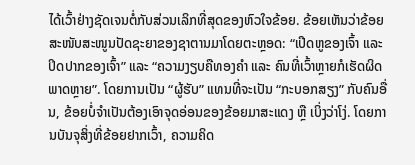ໄດ້ເວົ້າຢ່າງຊັດເຈນຕໍ່ກັບສ່ວນເລິກທີ່ສຸດຂອງຫົວໃຈຂ້ອຍ. ຂ້ອຍເຫັນວ່າຂ້ອຍສະໜັບສະໜູນປັດຊະຍາຂອງຊາຕານມາໂດຍຕະຫຼອດ: “ເປີດຫູຂອງເຈົ້າ ແລະ ປິດປາກຂອງເຈົ້າ” ແລະ “ຄວາມງຽບຄືທອງຄຳ ແລະ ຄົນທີ່ເວົ້າຫຼາຍກໍເຮັດຜິດພາດຫຼາຍ”. ໂດຍການເປັນ “ຜູ້ຮັບ” ແທນທີ່ຈະເປັນ “ກະບອກສຽງ” ກັບຄົນອື່ນ, ຂ້ອຍບໍ່ຈຳເປັນຕ້ອງເອົາຈຸດອ່ອນຂອງຂ້ອຍມາສະແດງ ຫຼື ເບິ່ງວ່າໂງ່. ໂດຍການບັນຈຸສິ່ງທີ່ຂ້ອຍຢາກເວົ້າ, ຄວາມຄິດ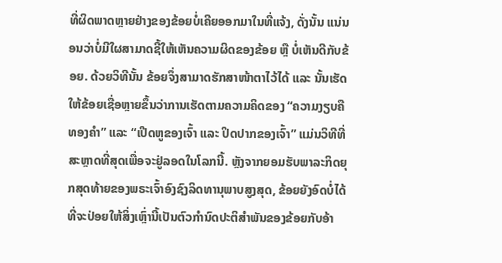ທີ່ຜິດພາດຫຼາຍຢ່າງຂອງຂ້ອຍບໍ່ເຄີຍອອກມາໃນທີ່ແຈ້ງ, ດັ່ງນັ້ນ ແນ່ນອນວ່າບໍ່ມີໃຜສາມາດຊີ້ໃຫ້ເຫັນຄວາມຜິດຂອງຂ້ອຍ ຫຼື ບໍ່ເຫັນດີກັບຂ້ອຍ. ດ້ວຍວິທີນັ້ນ ຂ້ອຍຈຶ່ງສາມາດຮັກສາໜ້າຕາໄວ້ໄດ້ ແລະ ນັ້ນເຮັດໃຫ້ຂ້ອຍເຊື່ອຫຼາຍຂຶ້ນວ່າການເຮັດຕາມຄວາມຄິດຂອງ “ຄວາມງຽບຄືທອງຄຳ” ແລະ “ເປີດຫູຂອງເຈົ້າ ແລະ ປິດປາກຂອງເຈົ້າ” ແມ່ນວິທີທີ່ສະຫຼາດທີ່ສຸດເພື່ອຈະຢູ່ລອດໃນໂລກນີ້. ຫຼັງຈາກຍອມຮັບພາລະກິດຍຸກສຸດທ້າຍຂອງພຣະເຈົ້າອົງຊົງລິດທານຸພາບສູງສຸດ, ຂ້ອຍຍັງອົດບໍ່ໄດ້ທີ່ຈະປ່ອຍໃຫ້ສິ່ງເຫຼົ່ານີ້ເປັນຕົວກຳນົດປະຕິສຳພັນຂອງຂ້ອຍກັບອ້າ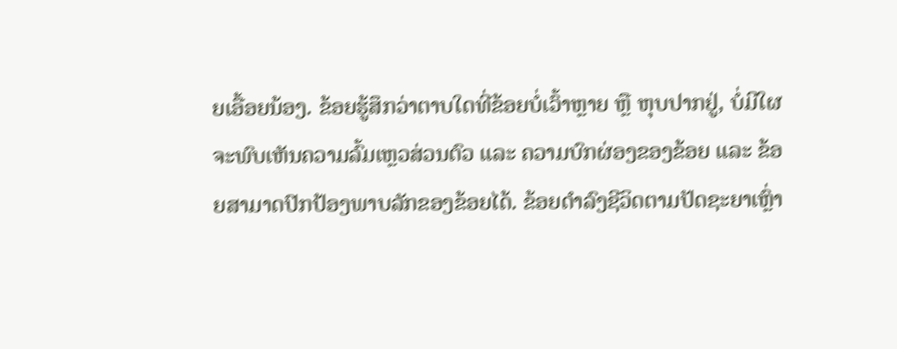ຍເອື້ອຍນ້ອງ. ຂ້ອຍຮູ້ສຶກວ່າຕາບໃດທີ່ຂ້ອຍບໍ່ເວົ້າຫຼາຍ ຫຼື ຫຸບປາກຢູ່, ບໍ່ມີໃຜຈະພົບເຫັນຄວາມລົ້ມເຫຼວສ່ວນຕົວ ແລະ ຄວາມບົກຜ່ອງຂອງຂ້ອຍ ແລະ ຂ້ອຍສາມາດປົກປ້ອງພາບລັກຂອງຂ້ອຍໄດ້. ຂ້ອຍດຳລົງຊີວິດຕາມປັດຊະຍາເຫຼົ່າ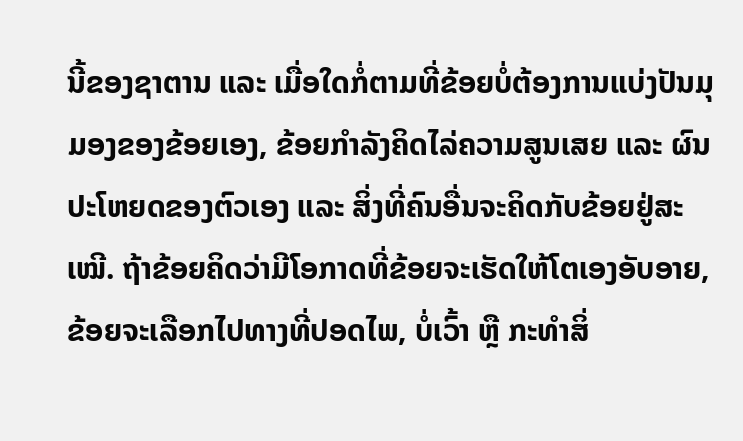ນີ້ຂອງຊາຕານ ແລະ ເມື່ອໃດກໍ່ຕາມທີ່ຂ້ອຍບໍ່ຕ້ອງການແບ່ງປັນມຸມອງຂອງຂ້ອຍເອງ, ຂ້ອຍກຳລັງຄິດໄລ່ຄວາມສູນເສຍ ແລະ ຜົນປະໂຫຍດຂອງຕົວເອງ ແລະ ສິ່ງທີ່ຄົນອື່ນຈະຄິດກັບຂ້ອຍຢູ່ສະເໝີ. ຖ້າຂ້ອຍຄິດວ່າມີໂອກາດທີ່ຂ້ອຍຈະເຮັດໃຫ້ໂຕເອງອັບອາຍ, ຂ້ອຍຈະເລືອກໄປທາງທີ່ປອດໄພ, ບໍ່ເວົ້າ ຫຼື ກະທຳສິ່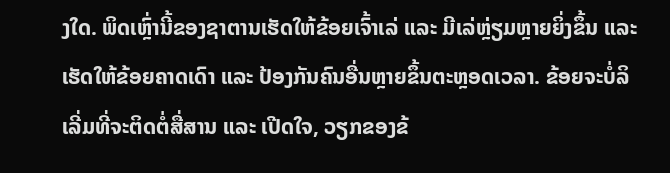ງໃດ. ພິດເຫຼົ່ານີ້ຂອງຊາຕານເຮັດໃຫ້ຂ້ອຍເຈົ້າເລ່ ແລະ ມີເລ່ຫຼ່ຽມຫຼາຍຍິ່ງຂຶ້ນ ແລະ ເຮັດໃຫ້ຂ້ອຍຄາດເດົາ ແລະ ປ້ອງກັນຄົນອື່ນຫຼາຍຂຶ້ນຕະຫຼອດເວລາ. ຂ້ອຍຈະບໍ່ລິເລີ່ມທີ່ຈະຕິດຕໍ່ສື່ສານ ແລະ ເປີດໃຈ, ວຽກຂອງຂ້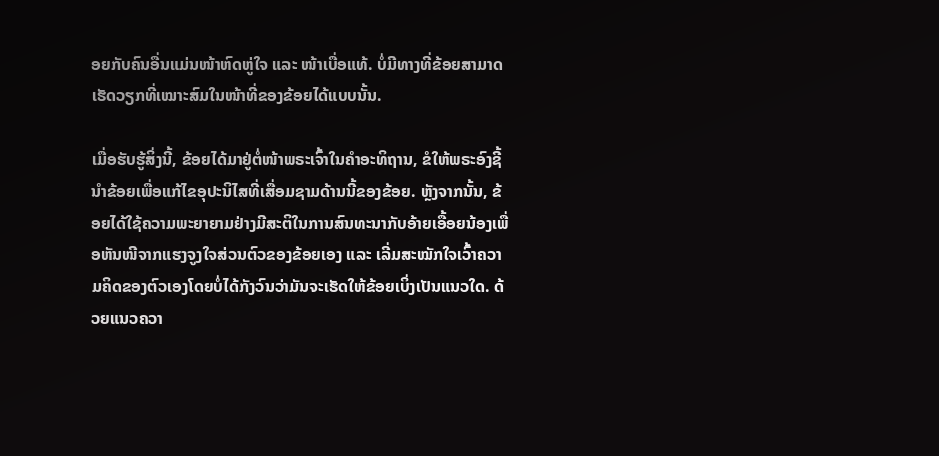ອຍກັບຄົນອື່ນແມ່ນໜ້າຫົດຫູ່ໃຈ ແລະ ໜ້າເບື່ອແທ້. ບໍ່ມີທາງທີ່ຂ້ອຍສາມາດເຮັດວຽກທີ່ເໝາະສົມໃນໜ້າທີ່ຂອງຂ້ອຍໄດ້ແບບນັ້ນ.

ເມື່ອຮັບຮູ້ສິ່ງນີ້, ຂ້ອຍໄດ້ມາຢູ່ຕໍ່ໜ້າພຣະເຈົ້າໃນຄຳອະທິຖານ, ຂໍໃຫ້ພຣະອົງຊີ້ນຳຂ້ອຍເພື່ອແກ້ໄຂອຸປະນິໄສທີ່ເສື່ອມຊາມດ້ານນີ້ຂອງຂ້ອຍ. ຫຼັງຈາກນັ້ນ, ຂ້ອຍໄດ້ໃຊ້ຄວາມພະຍາຍາມຢ່າງມີສະຕິໃນການສົນທະນາກັບອ້າຍເອື້ອຍນ້ອງເພື່ອຫັນໜີຈາກແຮງຈູງໃຈສ່ວນຕົວຂອງຂ້ອຍເອງ ແລະ ເລີ່ມສະໝັກໃຈເວົ້າຄວາມຄິດຂອງຕົວເອງໂດຍບໍ່ໄດ້ກັງວົນວ່າມັນຈະເຮັດໃຫ້ຂ້ອຍເບິ່ງເປັນແນວໃດ. ດ້ວຍແນວຄວາ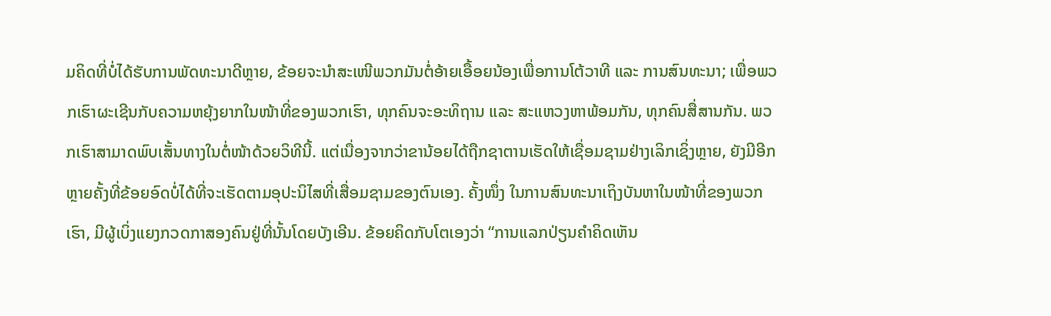ມຄິດທີ່ບໍ່ໄດ້ຮັບການພັດທະນາດີຫຼາຍ, ຂ້ອຍຈະນໍາສະເໜີພວກມັນຕໍ່ອ້າຍເອື້ອຍນ້ອງເພື່ອການໂຕ້ວາທີ ແລະ ການສົນທະນາ; ເພື່ອພວກເຮົາຜະເຊີນກັບຄວາມຫຍຸ້ງຍາກໃນໜ້າທີ່ຂອງພວກເຮົາ, ທຸກຄົນຈະອະທິຖານ ແລະ ສະແຫວງຫາພ້ອມກັນ, ທຸກຄົນສື່ສານກັນ. ພວກເຮົາສາມາດພົບເສັ້ນທາງໃນຕໍ່ໜ້າດ້ວຍວິທີນີ້. ແຕ່ເນື່ອງຈາກວ່າຂານ້ອຍໄດ້ຖືກຊາຕານເຮັດໃຫ້ເຊື່ອມຊາມຢ່າງເລິກເຊິ່ງຫຼາຍ, ຍັງມີອີກຫຼາຍຄັ້ງທີ່ຂ້ອຍອົດບໍ່ໄດ້ທີ່ຈະເຮັດຕາມອຸປະນິໄສທີ່ເສື່ອມຊາມຂອງຕົນເອງ. ຄັ້ງໜຶ່ງ ໃນການສົນທະນາເຖິງບັນຫາໃນໜ້າທີ່ຂອງພວກເຮົາ, ມີຜູ້ເບິ່ງແຍງກວດກາສອງຄົນຢູ່ທີ່ນັ້ນໂດຍບັງເອີນ. ຂ້ອຍຄິດກັບໂຕເອງວ່າ “ການແລກປ່ຽນຄຳຄິດເຫັນ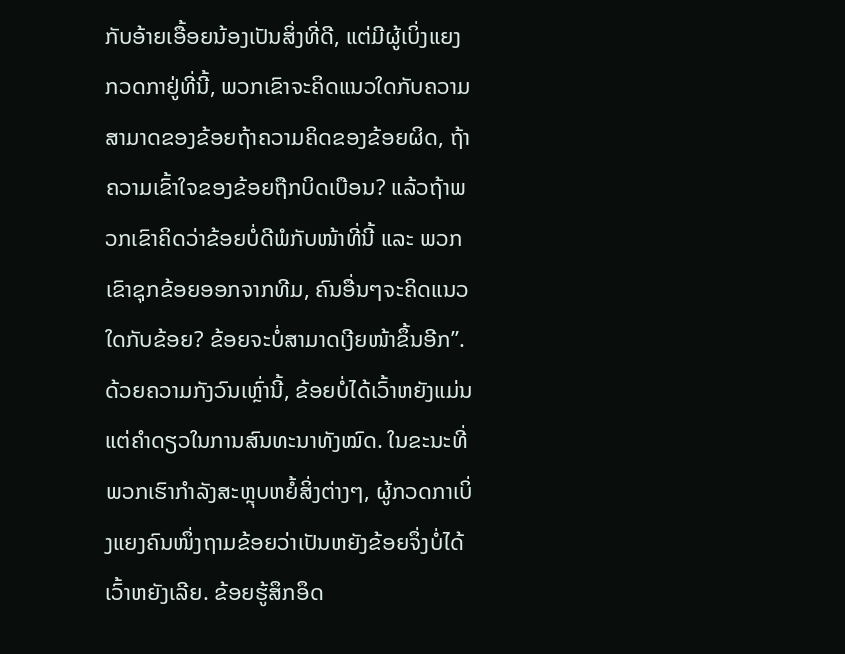ກັບອ້າຍເອື້ອຍນ້ອງເປັນສິ່ງທີ່ດີ, ແຕ່ມີຜູ້ເບິ່ງແຍງກວດກາຢູ່ທີ່ນີ້, ພວກເຂົາຈະຄິດແນວໃດກັບຄວາມສາມາດຂອງຂ້ອຍຖ້າຄວາມຄິດຂອງຂ້ອຍຜິດ, ຖ້າຄວາມເຂົ້າໃຈຂອງຂ້ອຍຖືກບິດເບືອນ? ແລ້ວຖ້າພວກເຂົາຄິດວ່າຂ້ອຍບໍ່ດີພໍກັບໜ້າທີ່ນີ້ ແລະ ພວກເຂົາຊຸກຂ້ອຍອອກຈາກທີມ, ຄົນອື່ນໆຈະຄິດແນວໃດກັບຂ້ອຍ? ຂ້ອຍຈະບໍ່ສາມາດເງີຍໜ້າຂຶ້ນອີກ”. ດ້ວຍຄວາມກັງວົນເຫຼົ່ານີ້, ຂ້ອຍບໍ່ໄດ້ເວົ້າຫຍັງແມ່ນແຕ່ຄຳດຽວໃນການສົນທະນາທັງໝົດ. ໃນຂະນະທີ່ພວກເຮົາກຳລັງສະຫຼຸບຫຍໍ້ສິ່ງຕ່າງໆ, ຜູ້ກວດກາເບິ່ງແຍງຄົນໜຶ່ງຖາມຂ້ອຍວ່າເປັນຫຍັງຂ້ອຍຈຶ່ງບໍ່ໄດ້ເວົ້າຫຍັງເລີຍ. ຂ້ອຍຮູ້ສຶກອຶດ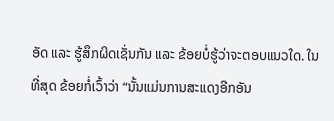ອັດ ແລະ ຮູ້ສຶກຜິດເຊັ່ນກັນ ແລະ ຂ້ອຍບໍ່ຮູ້ວ່າຈະຕອບແນວໃດ. ໃນທີ່ສຸດ ຂ້ອຍກໍ່ເວົ້າວ່າ “ນັ້ນແມ່ນການສະແດງອີກອັນ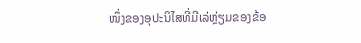ໜຶ່ງຂອງອຸປະນິໄສທີ່ມີເລ່ຫຼ່ຽມຂອງຂ້ອ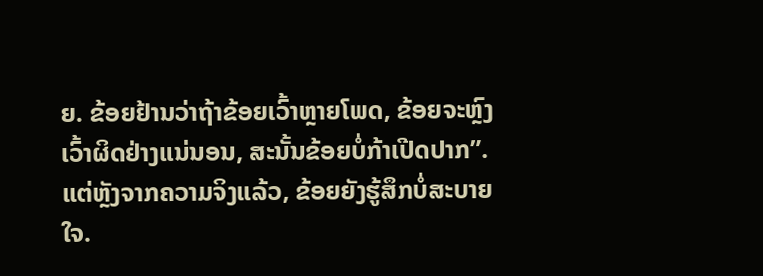ຍ. ຂ້ອຍຢ້ານວ່າຖ້າຂ້ອຍເວົ້າຫຼາຍໂພດ, ຂ້ອຍຈະຫຼົງເວົ້າຜິດຢ່າງແນ່ນອນ, ສະນັ້ນຂ້ອຍບໍ່ກ້າເປີດປາກ”. ແຕ່ຫຼັງຈາກຄວາມຈິງແລ້ວ, ຂ້ອຍຍັງຮູ້ສຶກບໍ່ສະບາຍໃຈ.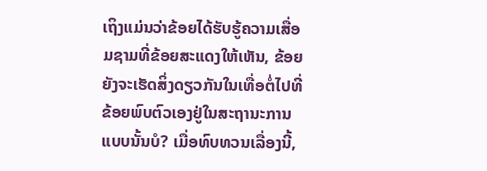ເຖິງແມ່ນວ່າຂ້ອຍໄດ້ຮັບຮູ້ຄວາມເສື່ອມຊາມທີ່ຂ້ອຍສະແດງໃຫ້ເຫັນ, ຂ້ອຍຍັງຈະເຮັດສິ່ງດຽວກັນໃນເທື່ອຕໍ່ໄປທີ່ຂ້ອຍພົບຕົວເອງຢູ່ໃນສະຖານະການແບບນັ້ນບໍ? ເມື່ອທົບທວນເລື່ອງນີ້,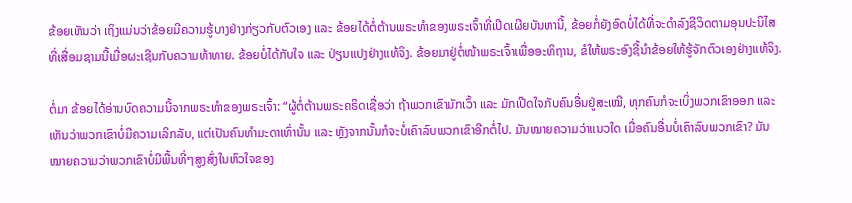ຂ້ອຍເຫັນວ່າ ເຖິງແມ່ນວ່າຂ້ອຍມີຄວາມຮູ້ບາງຢ່າງກ່ຽວກັບຕົວເອງ ແລະ ຂ້ອຍໄດ້ຕໍ່ຕ້ານພຣະທຳຂອງພຣະເຈົ້າທີ່ເປີດເຜີຍບັນຫານີ້, ຂ້ອຍກໍ່ຍັງອົດບໍ່ໄດ້ທີ່ຈະດຳລົງຊີວິດຕາມອຸນປະນິໄສທີ່ເສື່ອມຊາມນີ້ເມື່ອຜະເຊີນກັບຄວາມທ້າທາຍ. ຂ້ອຍບໍ່ໄດ້ກັບໃຈ ແລະ ປ່ຽນແປງຢ່າງແທ້ຈິງ. ຂ້ອຍມາຢູ່ຕໍ່ໜ້າພຣະເຈົ້າເພື່ອອະທິຖານ, ຂໍໃຫ້ພຣະອົງຊີ້ນຳຂ້ອຍໃຫ້ຮູ້ຈັກຕົວເອງຢ່າງແທ້ຈິງ.

ຕໍ່ມາ ຂ້ອຍໄດ້ອ່ານບົດຄວາມນີ້ຈາກພຣະທຳຂອງພຣະເຈົ້າ: “ຜູ້ຕໍ່ຕ້ານພຣະຄຣິດເຊື່ອວ່າ ຖ້າພວກເຂົາມັກເວົ້າ ແລະ ມັກເປີດໃຈກັບຄົນອື່ນຢູ່ສະເໝີ, ທຸກຄົນກໍຈະເບິ່ງພວກເຂົາອອກ ແລະ ເຫັນວ່າພວກເຂົາບໍ່ມີຄວາມເລິກລັບ, ແຕ່ເປັນຄົນທຳມະດາເທົ່ານັ້ນ ແລະ ຫຼັງຈາກນັ້ນກໍຈະບໍ່ເຄົາລົບພວກເຂົາອີກຕໍ່ໄປ. ມັນໝາຍຄວາມວ່າແນວໃດ ເມື່ອຄົນອື່ນບໍ່ເຄົາລົບພວກເຂົາ? ມັນໝາຍຄວາມວ່າພວກເຂົາບໍ່ມີພື້ນທີ່ໆສູງສົ່ງໃນຫົວໃຈຂອງ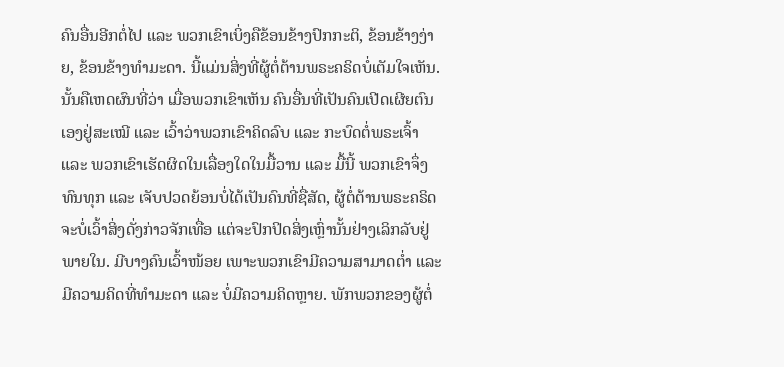ຄົນອື່ນອີກຕໍ່ໄປ ແລະ ພວກເຂົາເບິ່ງຄືຂ້ອນຂ້າງປົກກະຕິ, ຂ້ອນຂ້າງງ່າຍ, ຂ້ອນຂ້າງທຳມະດາ. ນີ້ແມ່ນສິ່ງທີ່ຜູ້ຕໍ່ຕ້ານພຣະຄຣິດບໍ່ເຕັມໃຈເຫັນ. ນັ້ນຄືເຫດຜົນທີ່ວ່າ ເມື່ອພວກເຂົາເຫັນ ຄົນອື່ນທີ່ເປັນຄົນເປີດເຜີຍຕົນເອງຢູ່ສະເໝີ ແລະ ເວົ້າວ່າພວກເຂົາຄິດລົບ ແລະ ກະບົດຕໍ່ພຣະເຈົ້າ ແລະ ພວກເຂົາເຮັດຜິດໃນເລື່ອງໃດໃນມື້ວານ ແລະ ມື້ນີ້ ພວກເຂົາຈຶ່ງທົນທຸກ ແລະ ເຈັບປວດຍ້ອນບໍ່ໄດ້ເປັນຄົນທີ່ຊື່ສັດ, ຜູ້ຕໍ່ຕ້ານພຣະຄຣິດຈະບໍ່ເວົ້າສິ່ງດັ່ງກ່າວຈັກເທື່ອ ແຕ່ຈະປົກປິດສິ່ງເຫຼົ່ານັ້ນຢ່າງເລິກລັບຢູ່ພາຍໃນ. ມີບາງຄົນເວົ້າໜ້ອຍ ເພາະພວກເຂົາມີຄວາມສາມາດຕໍ່າ ແລະ ມີຄວາມຄິດທີ່ທຳມະດາ ແລະ ບໍ່ມີຄວາມຄິດຫຼາຍ. ພັກພວກຂອງຜູ້ຕໍ່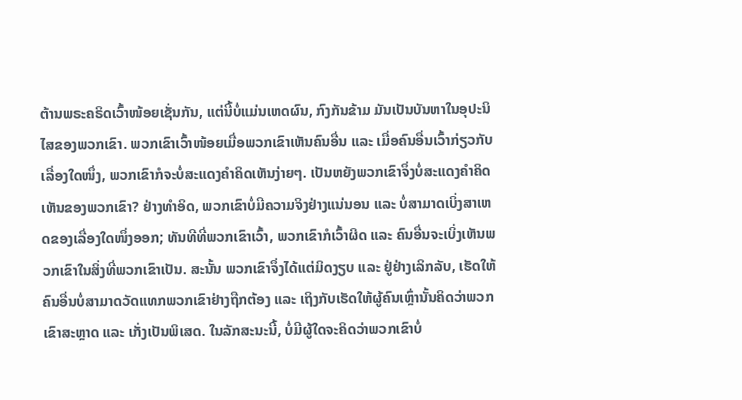ຕ້ານພຣະຄຣິດເວົ້າໜ້ອຍເຊັ່ນກັນ, ແຕ່ນີ້ບໍ່ແມ່ນເຫດຜົນ, ກົງກັນຂ້າມ ມັນເປັນບັນຫາໃນອຸປະນິໄສຂອງພວກເຂົາ. ພວກເຂົາເວົ້າໜ້ອຍເມື່ອພວກເຂົາເຫັນຄົນອື່ນ ແລະ ເມື່ອຄົນອື່ນເວົ້າກ່ຽວກັບເລື່ອງໃດໜຶ່ງ, ພວກເຂົາກໍຈະບໍ່ສະແດງຄຳຄິດເຫັນງ່າຍໆ. ເປັນຫຍັງພວກເຂົາຈຶ່ງບໍ່ສະແດງຄຳຄິດເຫັນຂອງພວກເຂົາ? ຢ່າງທຳອິດ, ພວກເຂົາບໍ່ມີຄວາມຈິງຢ່າງແນ່ນອນ ແລະ ບໍ່ສາມາດເບິ່ງສາເຫດຂອງເລື່ອງໃດໜຶ່ງອອກ; ທັນທີທີ່ພວກເຂົາເວົ້າ, ພວກເຂົາກໍເວົ້າຜິດ ແລະ ຄົນອື່ນຈະເບິ່ງເຫັນພວກເຂົາໃນສິ່ງທີ່ພວກເຂົາເປັນ. ສະນັ້ນ ພວກເຂົາຈຶ່ງໄດ້ແຕ່ມິດງຽບ ແລະ ຢູ່ຢ່າງເລິກລັບ, ເຮັດໃຫ້ຄົນອື່ນບໍ່ສາມາດວັດແທກພວກເຂົາຢ່າງຖືກຕ້ອງ ແລະ ເຖິງກັບເຮັດໃຫ້ຜູ້ຄົນເຫຼົ່ານັ້ນຄິດວ່າພວກເຂົາສະຫຼາດ ແລະ ເກັ່ງເປັນພິເສດ. ໃນລັກສະນະນີ້, ບໍ່ມີຜູ້ໃດຈະຄິດວ່າພວກເຂົາບໍ່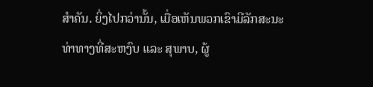ສຳຄັນ. ຍິ່ງໄປກວ່ານັ້ນ, ເມື່ອເຫັນພວກເຂົາມີລັກສະນະທ່າທາງທີ່ສະຫງົບ ແລະ ສຸພາບ, ຜູ້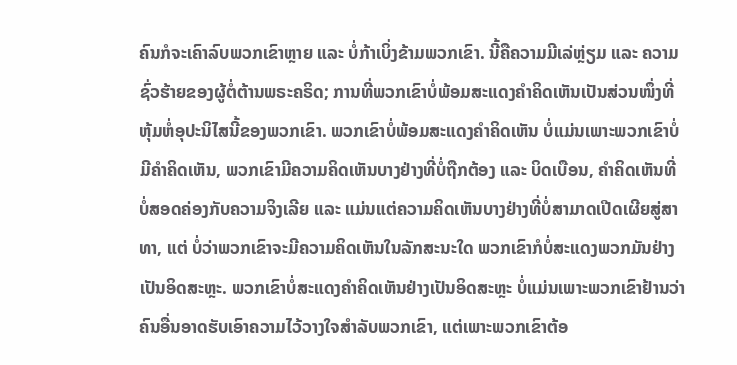ຄົນກໍຈະເຄົາລົບພວກເຂົາຫຼາຍ ແລະ ບໍ່ກ້າເບິ່ງຂ້າມພວກເຂົາ. ນີ້ຄືຄວາມມີເລ່ຫຼ່ຽມ ແລະ ຄວາມຊົ່ວຮ້າຍຂອງຜູ້ຕໍ່ຕ້ານພຣະຄຣິດ; ການທີ່ພວກເຂົາບໍ່ພ້ອມສະແດງຄຳຄິດເຫັນເປັນສ່ວນໜຶ່ງທີ່ຫຸ້ມຫໍ່ອຸປະນິໄສນີ້ຂອງພວກເຂົາ. ພວກເຂົາບໍ່ພ້ອມສະແດງຄຳຄິດເຫັນ ບໍ່ແມ່ນເພາະພວກເຂົາບໍ່ມີຄຳຄິດເຫັນ, ພວກເຂົາມີຄວາມຄິດເຫັນບາງຢ່າງທີ່ບໍ່ຖືກຕ້ອງ ແລະ ບິດເບືອນ, ຄຳຄິດເຫັນທີ່ບໍ່ສອດຄ່ອງກັບຄວາມຈິງເລີຍ ແລະ ແມ່ນແຕ່ຄວາມຄິດເຫັນບາງຢ່າງທີ່ບໍ່ສາມາດເປີດເຜີຍສູ່ສາທາ, ແຕ່ ບໍ່ວ່າພວກເຂົາຈະມີຄວາມຄິດເຫັນໃນລັກສະນະໃດ ພວກເຂົາກໍບໍ່ສະແດງພວກມັນຢ່າງເປັນອິດສະຫຼະ. ພວກເຂົາບໍ່ສະແດງຄຳຄິດເຫັນຢ່າງເປັນອິດສະຫຼະ ບໍ່ແມ່ນເພາະພວກເຂົາຢ້ານວ່າຄົນອື່ນອາດຮັບເອົາຄວາມໄວ້ວາງໃຈສຳລັບພວກເຂົາ, ແຕ່ເພາະພວກເຂົາຕ້ອ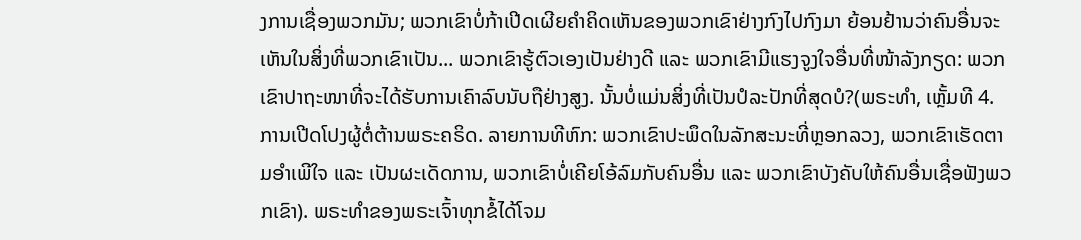ງການເຊື່ອງພວກມັນ; ພວກເຂົາບໍ່ກ້າເປີດເຜີຍຄຳຄິດເຫັນຂອງພວກເຂົາຢ່າງກົງໄປກົງມາ ຍ້ອນຢ້ານວ່າຄົນອື່ນຈະເຫັນໃນສິ່ງທີ່ພວກເຂົາເປັນ... ພວກເຂົາຮູ້ຕົວເອງເປັນຢ່າງດີ ແລະ ພວກເຂົາມີແຮງຈູງໃຈອື່ນທີ່ໜ້າລັງກຽດ: ພວກເຂົາປາຖະໜາທີ່ຈະໄດ້ຮັບການເຄົາລົບນັບຖືຢ່າງສູງ. ນັ້ນບໍ່ແມ່ນສິ່ງທີ່ເປັນປໍລະປັກທີ່ສຸດບໍ?(ພຣະທຳ, ເຫຼັ້ມທີ 4. ການເປີດໂປງຜູ້ຕໍ່ຕ້ານພຣະຄຣິດ. ລາຍການທີຫົກ: ພວກເຂົາປະພຶດໃນລັກສະນະທີ່ຫຼອກລວງ, ພວກເຂົາເຮັດຕາມອຳເພີໃຈ ແລະ ເປັນຜະເດັດການ, ພວກເຂົາບໍ່ເຄີຍໂອ້ລົມກັບຄົນອື່ນ ແລະ ພວກເຂົາບັງຄັບໃຫ້ຄົນອື່ນເຊື່ອຟັງພວກເຂົາ). ພຣະທຳຂອງພຣະເຈົ້າທຸກຂໍ້ໄດ້ໂຈມ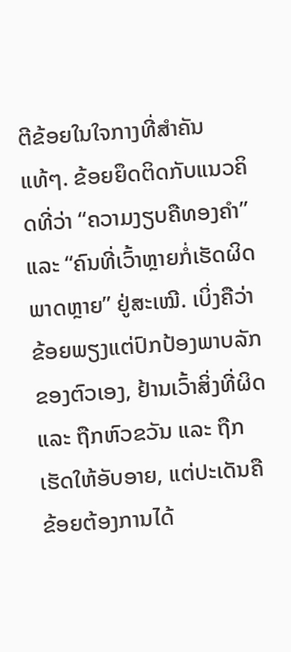ຕີຂ້ອຍໃນໃຈກາງທີ່ສຳຄັນແທ້ໆ. ຂ້ອຍຍຶດຕິດກັບແນວຄິດທີ່ວ່າ “ຄວາມງຽບຄືທອງຄຳ” ແລະ “ຄົນທີ່ເວົ້າຫຼາຍກໍ່ເຮັດຜິດພາດຫຼາຍ” ຢູ່ສະເໝີ. ເບິ່ງຄືວ່າຂ້ອຍພຽງແຕ່ປົກປ້ອງພາບລັກຂອງຕົວເອງ, ຢ້ານເວົ້າສິ່ງທີ່ຜິດ ແລະ ຖືກຫົວຂວັນ ແລະ ຖືກເຮັດໃຫ້ອັບອາຍ, ແຕ່ປະເດັນຄື ຂ້ອຍຕ້ອງການໄດ້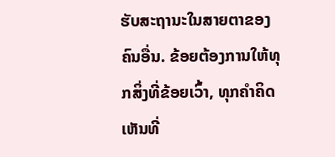ຮັບສະຖານະໃນສາຍຕາຂອງຄົນອື່ນ. ຂ້ອຍຕ້ອງການໃຫ້ທຸກສິ່ງທີ່ຂ້ອຍເວົ້າ, ທຸກຄຳຄິດເຫັນທີ່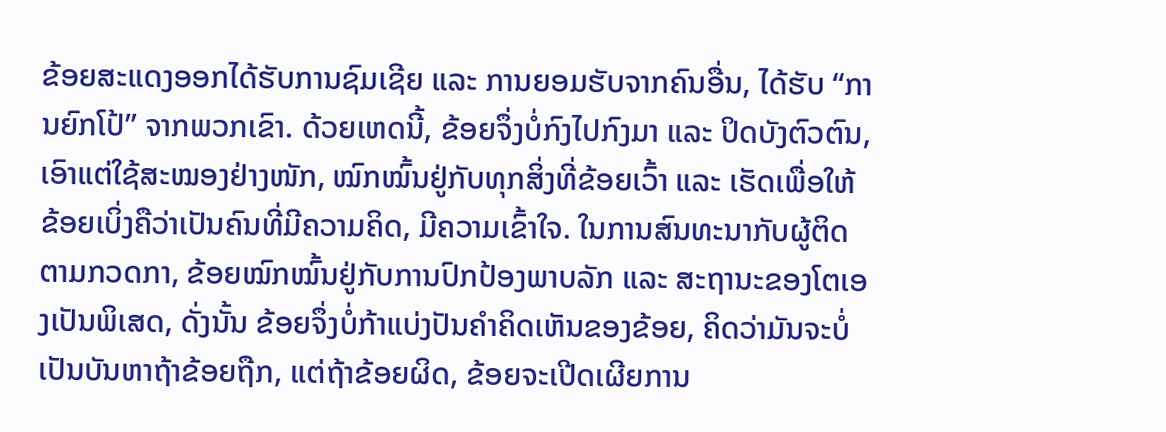ຂ້ອຍສະແດງອອກໄດ້ຮັບການຊົມເຊີຍ ແລະ ການຍອມຮັບຈາກຄົນອື່ນ, ໄດ້ຮັບ “ການຍົກໂປ້” ຈາກພວກເຂົາ. ດ້ວຍເຫດນີ້, ຂ້ອຍຈຶ່ງບໍ່ກົງໄປກົງມາ ແລະ ປິດບັງຕົວຕົນ, ເອົາແຕ່ໃຊ້ສະໝອງຢ່າງໜັກ, ໝົກໝົ້ນຢູ່ກັບທຸກສິ່ງທີ່ຂ້ອຍເວົ້າ ແລະ ເຮັດເພື່ອໃຫ້ຂ້ອຍເບິ່ງຄືວ່າເປັນຄົນທີ່ມີຄວາມຄິດ, ມີຄວາມເຂົ້າໃຈ. ໃນການສົນທະນາກັບຜູ້ຕິດຕາມກວດກາ, ຂ້ອຍໝົກໝົ້ນຢູ່ກັບການປົກປ້ອງພາບລັກ ແລະ ສະຖານະຂອງໂຕເອງເປັນພິເສດ, ດັ່ງນັ້ນ ຂ້ອຍຈຶ່ງບໍ່ກ້າແບ່ງປັນຄຳຄິດເຫັນຂອງຂ້ອຍ, ຄິດວ່າມັນຈະບໍ່ເປັນບັນຫາຖ້າຂ້ອຍຖືກ, ແຕ່ຖ້າຂ້ອຍຜິດ, ຂ້ອຍຈະເປີດເຜີຍການ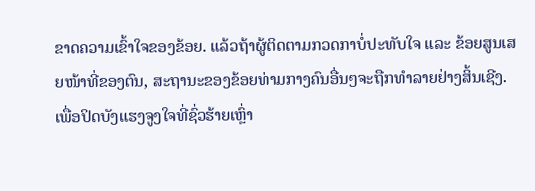ຂາດຄວາມເຂົ້າໃຈຂອງຂ້ອຍ. ແລ້ວຖ້າຜູ້ຕິດຕາມກວດກາບໍ່ປະທັບໃຈ ແລະ ຂ້ອຍສູນເສຍໜ້າທີ່ຂອງຕົນ, ສະຖານະຂອງຂ້ອຍທ່າມກາງຄົນອື່ນໆຈະຖືກທຳລາຍຢ່າງສິ້ນເຊີງ. ເພື່ອປິດບັງແຮງຈູງໃຈທີ່ຊົ່ວຮ້າຍເຫຼົ່າ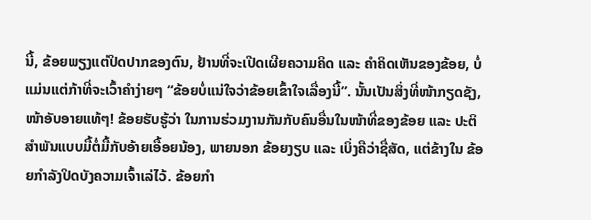ນີ້, ຂ້ອຍພຽງແຕ່ປິດປາກຂອງຕົນ, ຢ້ານທີ່ຈະເປີດເຜີຍຄວາມຄິດ ແລະ ຄຳຄິດເຫັນຂອງຂ້ອຍ, ບໍ່ແມ່ນແຕ່ກ້າທີ່ຈະເວົ້າຄໍາງ່າຍໆ “ຂ້ອຍບໍ່ແນ່ໃຈວ່າຂ້ອຍເຂົ້າໃຈເລື່ອງນີ້”. ນັ້ນເປັນສິ່ງທີ່ໜ້າກຽດຊັງ, ໜ້າອັບອາຍແທ້ໆ! ຂ້ອຍຮັບຮູ້ວ່າ ໃນການຮ່ວມງານກັນກັບຄົນອື່ນໃນໜ້າທີ່ຂອງຂ້ອຍ ແລະ ປະຕິສຳພັນແບບມື້ຕໍ່ມື້ກັບອ້າຍເອື້ອຍນ້ອງ, ພາຍນອກ ຂ້ອຍງຽບ ແລະ ເບິ່ງຄືວ່າຊື່ສັດ, ແຕ່ຂ້າງໃນ ຂ້ອຍກຳລັງປິດບັງຄວາມເຈົ້າເລ່ໄວ້. ຂ້ອຍກຳ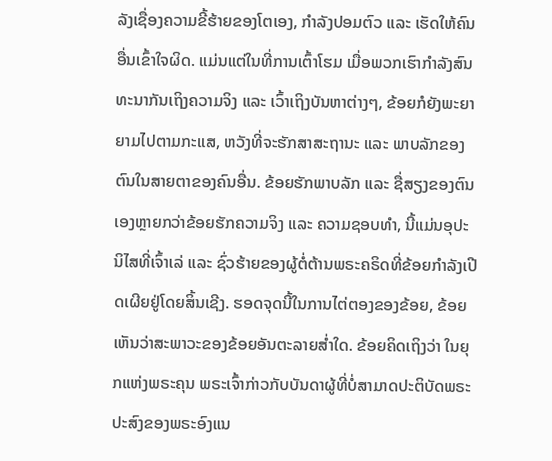ລັງເຊື່ອງຄວາມຂີ້ຮ້າຍຂອງໂຕເອງ, ກຳລັງປອມຕົວ ແລະ ເຮັດໃຫ້ຄົນອື່ນເຂົ້າໃຈຜິດ. ແມ່ນແຕ່ໃນທີ່ການເຕົ້າໂຮມ ເມື່ອພວກເຮົາກຳລັງສົນທະນາກັນເຖິງຄວາມຈິງ ແລະ ເວົ້າເຖິງບັນຫາຕ່າງໆ, ຂ້ອຍກໍຍັງພະຍາຍາມໄປຕາມກະແສ, ຫວັງທີ່ຈະຮັກສາສະຖານະ ແລະ ພາບລັກຂອງຕົນໃນສາຍຕາຂອງຄົນອື່ນ. ຂ້ອຍຮັກພາບລັກ ແລະ ຊື່ສຽງຂອງຕົນເອງຫຼາຍກວ່າຂ້ອຍຮັກຄວາມຈິງ ແລະ ຄວາມຊອບທຳ, ນີ້ແມ່ນອຸປະນິໄສທີ່ເຈົ້າເລ່ ແລະ ຊົ່ວຮ້າຍຂອງຜູ້ຕໍ່ຕ້ານພຣະຄຣິດທີ່ຂ້ອຍກຳລັງເປີດເຜີຍຢູ່ໂດຍສິ້ນເຊີງ. ຮອດຈຸດນີ້ໃນການໄຕ່ຕອງຂອງຂ້ອຍ, ຂ້ອຍເຫັນວ່າສະພາວະຂອງຂ້ອຍອັນຕະລາຍສ່ຳໃດ. ຂ້ອຍຄິດເຖິງວ່າ ໃນຍຸກແຫ່ງພຣະຄຸນ ພຣະເຈົ້າກ່າວກັບບັນດາຜູ້ທີ່ບໍ່ສາມາດປະຕິບັດພຣະປະສົງຂອງພຣະອົງແນ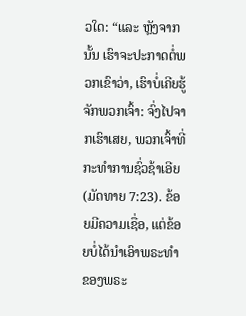ວໃດ: “ແລະ ຫຼັງຈາກນັ້ນ ເຮົາຈະປະກາດຕໍ່ພວກເຂົາວ່າ, ເຮົາບໍ່ເຄີຍຮູ້ຈັກພວກເຈົ້າ: ຈົ່ງໄປຈາກເຮົາເສຍ, ພວກເຈົ້າທີ່ກະທຳການຊົ່ວຊ້າເອີຍ(ມັດທາຍ 7:23). ຂ້ອຍມີຄວາມເຊື່ອ, ແຕ່ຂ້ອຍບໍ່ໄດ້ນຳເອົາພຣະທຳຂອງພຣະ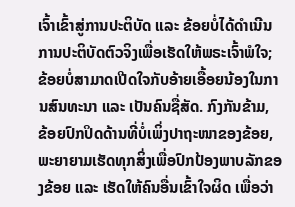ເຈົ້າເຂົ້າສູ່ການປະຕິບັດ ແລະ ຂ້ອຍບໍ່ໄດ້ດໍາເນີນການປະຕິບັດຕົວຈິງເພື່ອເຮັດໃຫ້ພຣະເຈົ້າພໍໃຈ; ຂ້ອຍບໍ່ສາມາດເປີດໃຈກັບອ້າຍເອື້ອຍນ້ອງໃນການສົນທະນາ ແລະ ເປັນຄົນຊື່ສັດ. ກົງກັນຂ້າມ, ຂ້ອຍປົກປິດດ້ານທີ່ບໍ່ເພິ່ງປາຖະໜາຂອງຂ້ອຍ, ພະຍາຍາມເຮັດທຸກສິ່ງເພື່ອປົກປ້ອງພາບລັກຂອງຂ້ອຍ ແລະ ເຮັດໃຫ້ຄົນອື່ນເຂົ້າໃຈຜິດ ເພື່ອວ່າ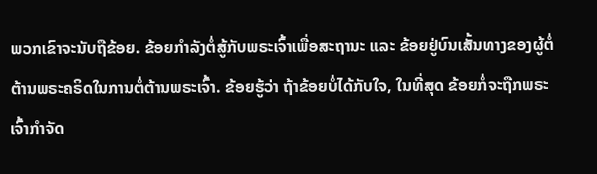ພວກເຂົາຈະນັບຖືຂ້ອຍ. ຂ້ອຍກຳລັງຕໍ່ສູ້ກັບພຣະເຈົ້າເພື່ອສະຖານະ ແລະ ຂ້ອຍຢູ່ບົນເສັ້ນທາງຂອງຜູ້ຕໍ່ຕ້ານພຣະຄຣິດໃນການຕໍ່ຕ້ານພຣະເຈົ້າ. ຂ້ອຍຮູ້ວ່າ ຖ້າຂ້ອຍບໍ່ໄດ້ກັບໃຈ, ໃນທີ່ສຸດ ຂ້ອຍກໍ່ຈະຖືກພຣະເຈົ້າກຳຈັດ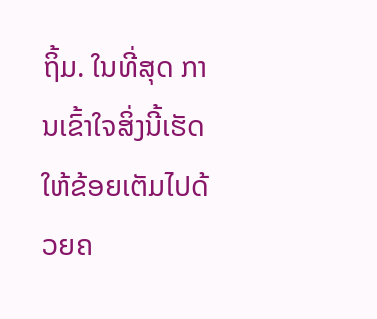ຖິ້ມ. ໃນທີ່ສຸດ ການເຂົ້າໃຈສິ່ງນີ້ເຮັດໃຫ້ຂ້ອຍເຕັມໄປດ້ວຍຄ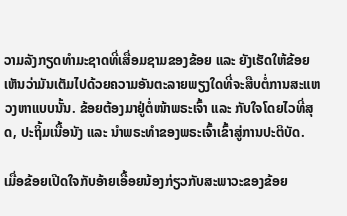ວາມລັງກຽດທຳມະຊາດທີ່ເສື່ອມຊາມຂອງຂ້ອຍ ແລະ ຍັງເຮັດໃຫ້ຂ້ອຍເຫັນວ່າມັນເຕັມໄປດ້ວຍຄວາມອັນຕະລາຍພຽງໃດທີ່ຈະສືບຕໍ່ການສະແຫວງຫາແບບນັ້ນ. ຂ້ອຍຕ້ອງມາຢູ່ຕໍ່ໜ້າພຣະເຈົ້າ ແລະ ກັບໃຈໂດຍໄວທີ່ສຸດ, ປະຖິ້ມເນື້ອນັງ ແລະ ນຳພຣະທຳຂອງພຣະເຈົ້າເຂົ້າສູ່ການປະຕິບັດ.

ເມື່ອຂ້ອຍເປີດໃຈກັບອ້າຍເອື້ອຍນ້ອງກ່ຽວກັບສະພາວະຂອງຂ້ອຍ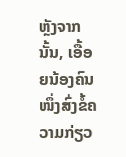ຫຼັງຈາກນັ້ນ, ເອື້ອຍນ້ອງຄົນໜຶ່ງສົ່ງຂໍ້ຄວາມກ່ຽວ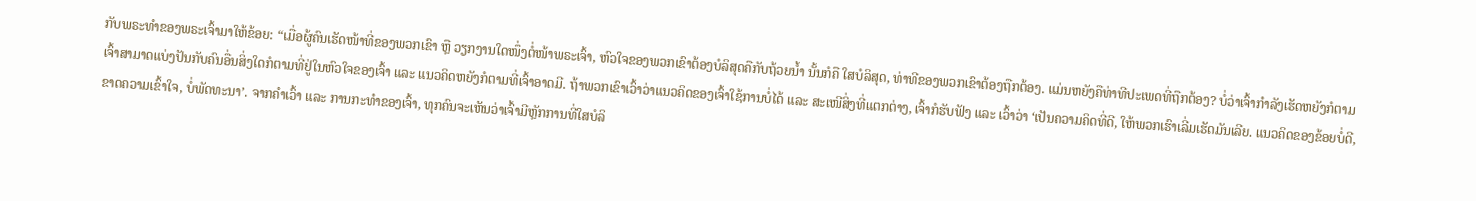ກັບພຣະທຳຂອງພຣະເຈົ້າມາໃຫ້ຂ້ອຍ: “ເມື່ອຜູ້ຄົນເຮັດໜ້າທີ່ຂອງພວກເຂົາ ຫຼື ວຽກງານໃດໜຶ່ງຕໍ່ໜ້າພຣະເຈົ້າ, ຫົວໃຈຂອງພວກເຂົາຕ້ອງບໍລິສຸດຄືກັບຖ້ວຍນໍ້າ ນັ້ນກໍຄື ໃສບໍລິສຸດ, ທ່າທີຂອງພວກເຂົາຕ້ອງຖືກຕ້ອງ. ແມ່ນຫຍັງຄືທ່າທີປະເພດທີ່ຖືກຕ້ອງ? ບໍ່ວ່າເຈົ້າກຳລັງເຮັດຫຍັງກໍຕາມ ເຈົ້າສາມາດແບ່ງປັນກັບຄົນອື່ນສິ່ງໃດກໍຕາມທີ່ຢູ່ໃນຫົວໃຈຂອງເຈົ້າ ແລະ ແນວຄິດຫຍັງກໍຕາມທີ່ເຈົ້າອາດມີ. ຖ້າພວກເຂົາເວົ້າວ່າແນວຄິດຂອງເຈົ້າໃຊ້ການບໍ່ໄດ້ ແລະ ສະເໜີສິ່ງທີ່ແຕກຕ່າງ, ເຈົ້າກໍຮັບຟັງ ແລະ ເວົ້າວ່າ ‘ເປັນຄວາມຄິດທີ່ດີ, ໃຫ້ພວກເຮົາເລີ່ມເຮັດມັນເລີຍ. ແນວຄິດຂອງຂ້ອຍບໍ່ດີ, ຂາດຄວາມເຂົ້າໃຈ, ບໍ່ພັດທະນາ’. ຈາກຄຳເວົ້າ ແລະ ການກະທຳຂອງເຈົ້າ, ທຸກຄົນຈະເຫັນວ່າເຈົ້າມີຫຼັກການທີ່ໃສບໍລິ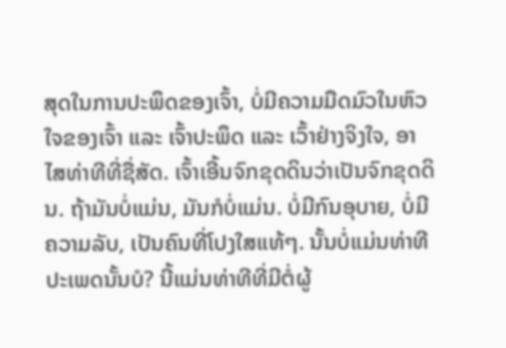ສຸດໃນການປະພຶດຂອງເຈົ້າ, ບໍ່ມີຄວາມມືດມົວໃນຫົວໃຈຂອງເຈົ້າ ແລະ ເຈົ້າປະພຶດ ແລະ ເວົ້າຢ່າງຈິງໃຈ, ອາໄສທ່າທີທີ່ຊື່ສັດ. ເຈົ້າເອີ້ນຈົກຂຸດດິນວ່າເປັນຈົກຂຸດດິນ. ຖ້າມັນບໍ່ແມ່ນ, ມັນກໍບໍ່ແມ່ນ. ບໍ່ມີກົນອຸບາຍ, ບໍ່ມີຄວາມລັບ, ເປັນຄົນທີ່ໂປງໃສແທ້ໆ. ນັ້ນບໍ່ແມ່ນທ່າທີປະເພດນັ້ນບໍ? ນີ້ແມ່ນທ່າທີທີ່ມີຕໍ່ຜູ້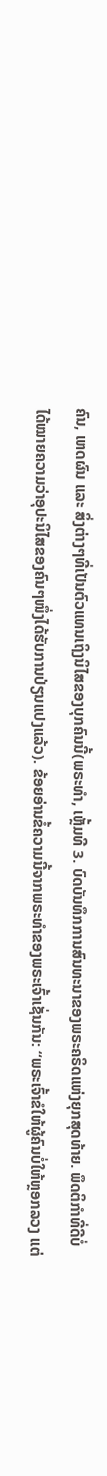ຄົນ, ເຫດຜົນ ແລະ ສິ່ງຕ່າງໆທີ່ເປັນຕົວແທນເຖິງນິໄສຂອງບຸກຄົນນີ້(ພຣະທຳ, ເຫຼັ້ມທີ 3. ບົດບັນທຶກການສົນທະນາຂອງພຣະຄຣິດແຫ່ງຍຸກສຸດທ້າຍ. ພຶດຕິກຳທີ່ດີບໍ່ໄດ້ໝາຍຄວາມວ່າອຸປະນິໄສຂອງຄົນໆໜຶ່ງໄດ້ຮັບການປ່ຽນແປງແລ້ວ). ຂ້ອຍອ່ານຂໍ້ຄວາມນີ້ຈາກພຣະທຳຂອງພຣະເຈົ້າເຊັ່ນກັນ: “ພຣະເຈົ້າຂໍໃຫ້ຜູ້ຄົນບໍ່ໃຫ້ຫຼອກລວງ ແຕ່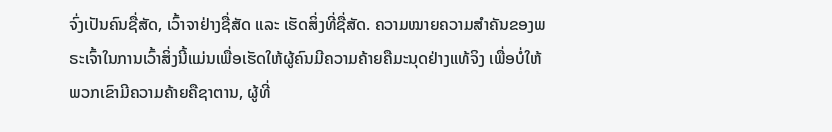ຈົ່ງເປັນຄົນຊື່ສັດ, ເວົ້າຈາຢ່າງຊື່ສັດ ແລະ ເຮັດສິ່ງທີ່ຊື່ສັດ. ຄວາມໝາຍຄວາມສຳຄັນຂອງພຣະເຈົ້າໃນການເວົ້າສິ່ງນີ້ແມ່ນເພື່ອເຮັດໃຫ້ຜູ້ຄົນມີຄວາມຄ້າຍຄືມະນຸດຢ່າງແທ້ຈິງ ເພື່ອບໍ່ໃຫ້ພວກເຂົາມີຄວາມຄ້າຍຄືຊາຕານ, ຜູ້ທີ່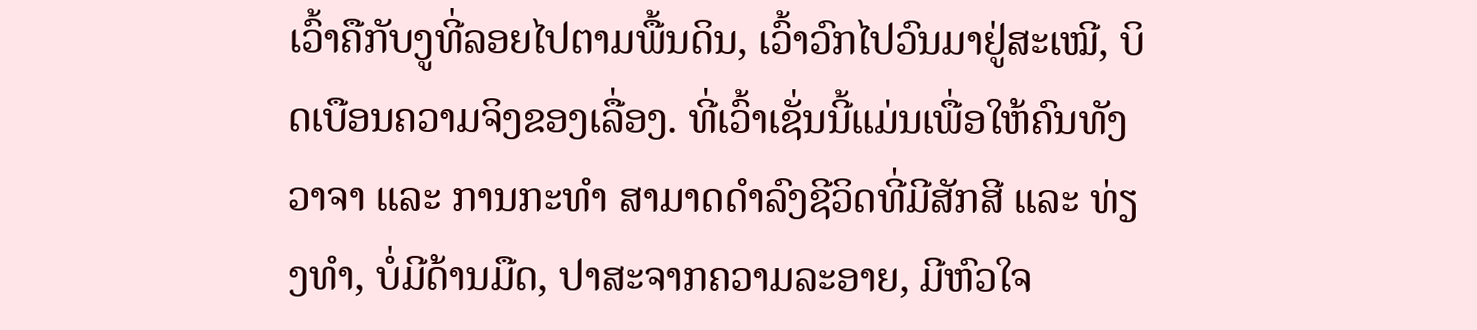ເວົ້າຄືກັບງູທີ່ລອຍໄປຕາມພື້ນດິນ, ເວົ້າວົກໄປວົນມາຢູ່ສະເໝີ, ບິດເບືອນຄວາມຈິງຂອງເລື່ອງ. ທີ່ເວົ້າເຊັ່ນນີ້ແມ່ນເພື່ອໃຫ້ຄົນທັງວາຈາ ແລະ ການກະທຳ ສາມາດດຳລົງຊີວິດທີ່ມີສັກສີ ແລະ ທ່ຽງທຳ, ບໍ່ມີດ້ານມືດ, ປາສະຈາກຄວາມລະອາຍ, ມີຫົວໃຈ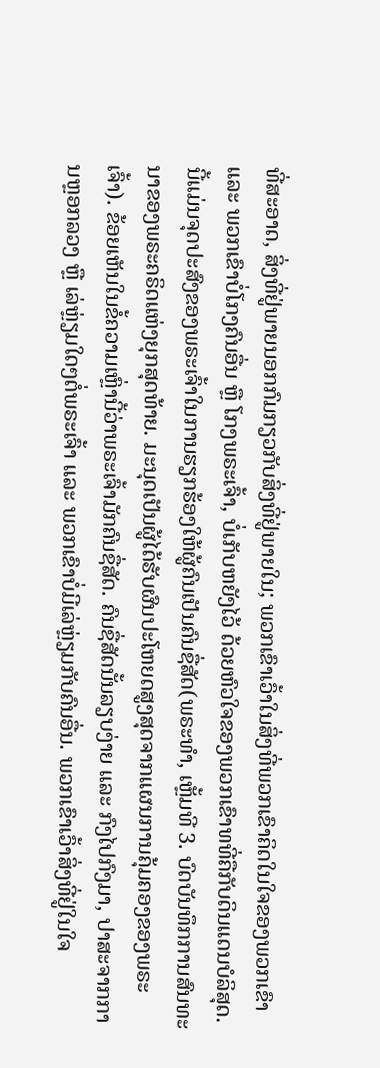ທີ່ສະອາດ, ສິ່ງທີ່ຢູ່ພາຍນອກກົມກຽວກັບສິ່ງທີ່ຢູ່ພາຍໃນ; ພວກເຂົາເວົ້າໃນສິ່ງທີ່ພວກເຂົາຄິດໃນໃຈຂອງພວກເຂົາ ແລະ ພວກເຂົາບໍ່ໂກງຄົນອື່ນ ຫຼື ໂກງພຣະເຈົ້າ, ບໍ່ເກັບຫຍັງໄວ້ ດ້ວຍຫົວໃຈຂອງພວກເຂົາທທີ່ຄືກັບດິນແດນບໍລິສຸດ. ນີ້ແມ່ນຈຸດປະສົງຂອງພຣະເຈົ້າໃນການຮຽກຮ້ອງໃຫ້ຜູ້ຄົນເປັນຄົນຊື່ສັດ(ພຣະທຳ, ເຫຼັ້ມທີ 3. ບົດບັນທຶກການສົນທະນາຂອງພຣະຄຣິດແຫ່ງຍຸກສຸດທ້າຍ. ມະນຸດເປັນຜູ້ໄດ້ຮັບຜົນປະໂຫຍດສູງສຸດຈາກແຜນການຄຸ້ມຄອງຂອງພຣະເຈົ້າ). ຂ້ອຍເຫັນໃນຂໍ້ຄວາມເຫຼົ່ານີ້ວ່າພຣະເຈົ້າມັກຄົນຊື່ສັດ. ຄົນຊື່ສັດນັ້ນລຽບງ່າຍ ແລະ ກົງໄປກົງມາ, ປາສະຈາກການຫຼອກລວງ ຫຼື ເລ່ຫຼ່ຽມໃດໆຕໍ່ພຣະເຈົ້າ ແລະ ພວກເຂົາບໍ່ມີເລ່ຫຼ່ຽມກັບຄົນອື່ນ. ພວກເຂົາເວົ້າສິ່ງທີ່ຢູ່ໃນໃຈ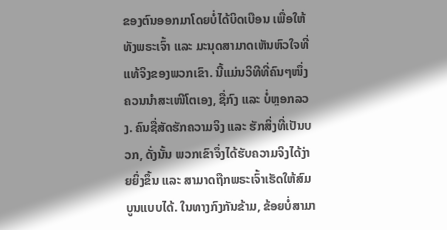ຂອງຕົນອອກມາໂດຍບໍ່ໄດ້ບິດເບືອນ ເພື່ອໃຫ້ທັງພຣະເຈົ້າ ແລະ ມະນຸດສາມາດເຫັນຫົວໃຈທີ່ແທ້ຈິງຂອງພວກເຂົາ. ນີ້ແມ່ນວິທີທີ່ຄົນໆໜຶ່ງຄວນນຳສະເໜີໂຕເອງ, ຊື່ກົງ ແລະ ບໍ່ຫຼອກລວງ. ຄົນຊື່ສັດຮັກຄວາມຈິງ ແລະ ຮັກສິ່ງທີ່ເປັນບວກ, ດັ່ງນັ້ນ ພວກເຂົາຈຶ່ງໄດ້ຮັບຄວາມຈິງໄດ້ງ່າຍຍິ່ງຂຶ້ນ ແລະ ສາມາດຖືກພຣະເຈົ້າເຮັດໃຫ້ສົມບູນແບບໄດ້. ໃນທາງກົງກັນຂ້າມ, ຂ້ອຍບໍ່ສາມາ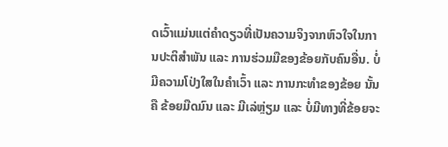ດເວົ້າແມ່ນແຕ່ຄຳດຽວທີ່ເປັນຄວາມຈິງຈາກຫົວໃຈໃນການປະຕິສຳພັນ ແລະ ການຮ່ວມມືຂອງຂ້ອຍກັບຄົນອື່ນ. ບໍ່ມີຄວາມໂປ່ງໃສໃນຄຳເວົ້າ ແລະ ການກະທຳຂອງຂ້ອຍ ນັ້ນຄື ຂ້ອຍມືດມົນ ແລະ ມີເລ່ຫຼ່ຽມ ແລະ ບໍ່ມີທາງທີ່ຂ້ອຍຈະ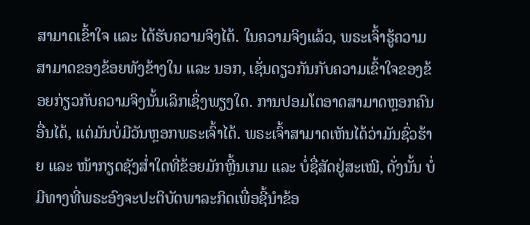ສາມາດເຂົ້າໃຈ ແລະ ໄດ້ຮັບຄວາມຈິງໄດ້. ໃນຄວາມຈິງແລ້ວ, ພຣະເຈົ້າຮູ້ຄວາມສາມາດຂອງຂ້ອຍທັງຂ້າງໃນ ແລະ ນອກ, ເຊັ່ນດຽວກັນກັບຄວາມເຂົ້າໃຈຂອງຂ້ອຍກ່ຽວກັບຄວາມຈິງນັ້ນເລິກເຊິ່ງພຽງໃດ. ການປອມໂຕອາດສາມາດຫຼອກຄົນອື່ນໄດ້, ແຕ່ມັນບໍ່ມີວັນຫຼອກພຣະເຈົ້າໄດ້. ພຣະເຈົ້າສາມາດເຫັນໄດ້ວ່າມັນຊົ່ວຮ້າຍ ແລະ ໜ້າກຽດຊັງສ່ຳໃດທີ່ຂ້ອຍມັກຫຼີ້ນເກມ ແລະ ບໍ່ຊື່ສັດຢູ່ສະເໝີ, ດັ່ງນັ້ນ ບໍ່ມີທາງທີ່ພຣະອົງຈະປະຕິບັດພາລະກິດເພື່ອຊີ້ນຳຂ້ອ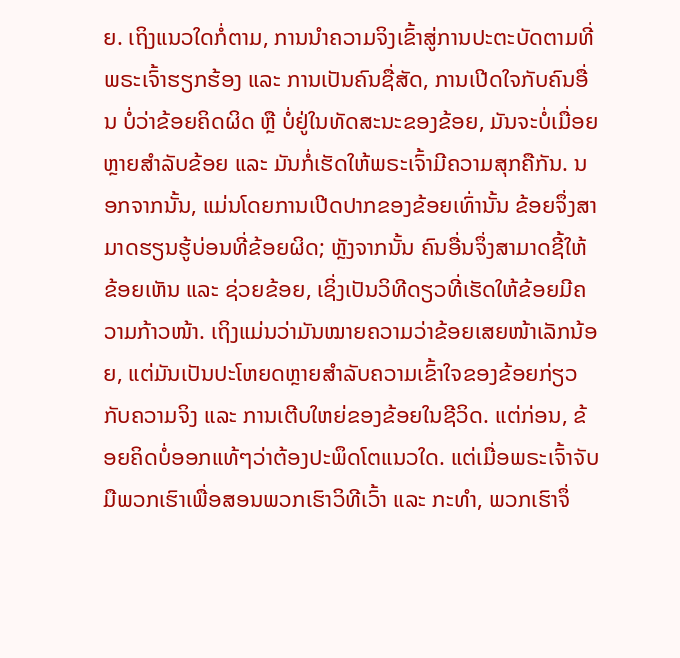ຍ. ເຖິງແນວໃດກໍ່ຕາມ, ການນຳຄວາມຈິງເຂົ້າສູ່ການປະຕະບັດຕາມທີ່ພຣະເຈົ້າຮຽກຮ້ອງ ແລະ ການເປັນຄົນຊື່ສັດ, ການເປີດໃຈກັບຄົນອື່ນ ບໍ່ວ່າຂ້ອຍຄິດຜິດ ຫຼື ບໍ່ຢູ່ໃນທັດສະນະຂອງຂ້ອຍ, ມັນຈະບໍ່ເມື່ອຍຫຼາຍສຳລັບຂ້ອຍ ແລະ ມັນກໍ່ເຮັດໃຫ້ພຣະເຈົ້າມີຄວາມສຸກຄືກັນ. ນອກຈາກນັ້ນ, ແມ່ນໂດຍການເປີດປາກຂອງຂ້ອຍເທົ່ານັ້ນ ຂ້ອຍຈຶ່ງສາມາດຮຽນຮູ້ບ່ອນທີ່ຂ້ອຍຜິດ; ຫຼັງຈາກນັ້ນ ຄົນອື່ນຈຶ່ງສາມາດຊີ້ໃຫ້ຂ້ອຍເຫັນ ແລະ ຊ່ວຍຂ້ອຍ, ເຊິ່ງເປັນວິທີດຽວທີ່ເຮັດໃຫ້ຂ້ອຍມີຄວາມກ້າວໜ້າ. ເຖິງແມ່ນວ່າມັນໝາຍຄວາມວ່າຂ້ອຍເສຍໜ້າເລັກນ້ອຍ, ແຕ່ມັນເປັນປະໂຫຍດຫຼາຍສໍາລັບຄວາມເຂົ້າໃຈຂອງຂ້ອຍກ່ຽວກັບຄວາມຈິງ ແລະ ການເຕີບໃຫຍ່ຂອງຂ້ອຍໃນຊີວິດ. ແຕ່ກ່ອນ, ຂ້ອຍຄິດບໍ່ອອກແທ້ໆວ່າຕ້ອງປະພຶດໂຕແນວໃດ. ແຕ່ເມື່ອພຣະເຈົ້າຈັບມືພວກເຮົາເພື່ອສອນພວກເຮົາວິທີເວົ້າ ແລະ ກະທຳ, ພວກເຮົາຈຶ່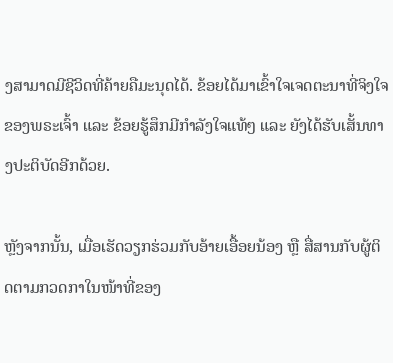ງສາມາດມີຊີວິດທີ່ຄ້າຍຄືມະນຸດໄດ້. ຂ້ອຍໄດ້ມາເຂົ້າໃຈເຈດຕະນາທີ່ຈິງໃຈຂອງພຣະເຈົ້າ ແລະ ຂ້ອຍຮູ້ສຶກມີກຳລັງໃຈແທ້ໆ ແລະ ຍັງໄດ້ຮັບເສັ້ນທາງປະຕິບັດອີກດ້ວຍ.

ຫຼັງຈາກນັ້ນ, ເມື່ອເຮັດວຽກຮ່ວມກັບອ້າຍເອື້ອຍນ້ອງ ຫຼື ສື່ສານກັບຜູ້ຕິດຕາມກວດກາໃນໜ້າທີ່ຂອງ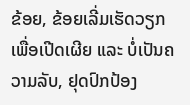ຂ້ອຍ, ຂ້ອຍເລີ່ມເຮັດວຽກເພື່ອເປີດເຜີຍ ແລະ ບໍ່ເປັນຄວາມລັບ, ຢຸດປົກປ້ອງ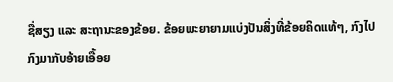ຊື່ສຽງ ແລະ ສະຖານະຂອງຂ້ອຍ. ຂ້ອຍພະຍາຍາມແບ່ງປັນສິ່ງທີ່ຂ້ອຍຄິດແທ້ໆ, ກົງໄປກົງມາກັບອ້າຍເອື້ອຍ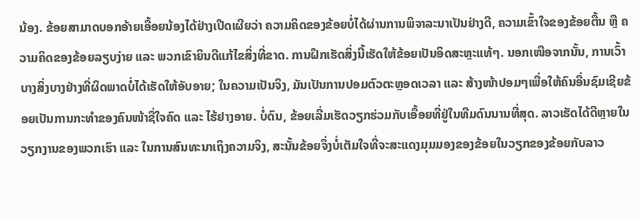ນ້ອງ. ຂ້ອຍສາມາດບອກອ້າຍເອື້ອຍນ້ອງໄດ້ຢ່າງເປີດເຜີຍວ່າ ຄວາມຄິດຂອງຂ້ອຍບໍ່ໄດ້ຜ່ານການພິຈາລະນາເປັນຢ່າງດີ, ຄວາມເຂົ້າໃຈຂອງຂ້ອຍຕື້ນ ຫຼື ຄວາມຄິດຂອງຂ້ອຍລຽບງ່າຍ ແລະ ພວກເຂົາຍິນດີແກ້ໄຂສິ່ງທີ່ຂາດ. ການຝຶກເຮັດສິ່ງນີ້ເຮັດໃຫ້ຂ້ອຍເປັນອິດສະຫຼະແທ້ໆ. ນອກເໜືອຈາກນັ້ນ, ການເວົ້າບາງສິ່ງບາງຢ່າງທີ່ຜິດພາດບໍ່ໄດ້ເຮັດໃຫ້ອັບອາຍ; ໃນຄວາມເປັນຈິງ, ມັນເປັນການປອມຕົວຕະຫຼອດເວລາ ແລະ ສ້າງໜ້າປອມໆເພື່ອໃຫ້ຄົນອື່ນຊົມເຊີຍຂ້ອຍເປັນການກະທຳຂອງຄົນໜ້າຊື່ໃຈຄົດ ແລະ ໄຮ້ຢາງອາຍ. ບໍ່ດົນ, ຂ້ອຍເລີ່ມເຮັດວຽກຮ່ວມກັບເອື້ອຍທີ່ຢູ່ໃນທີມດົນນານທີ່ສຸດ. ລາວເຮັດໄດ້ດີຫຼາຍໃນວຽກງານຂອງພວກເຮົາ ແລະ ໃນການສົນທະນາເຖິງຄວາມຈິງ, ສະນັ້ນຂ້ອຍຈຶ່ງບໍ່ເຕັມໃຈທີ່ຈະສະແດງມຸມມອງຂອງຂ້ອຍໃນວຽກຂອງຂ້ອຍກັບລາວ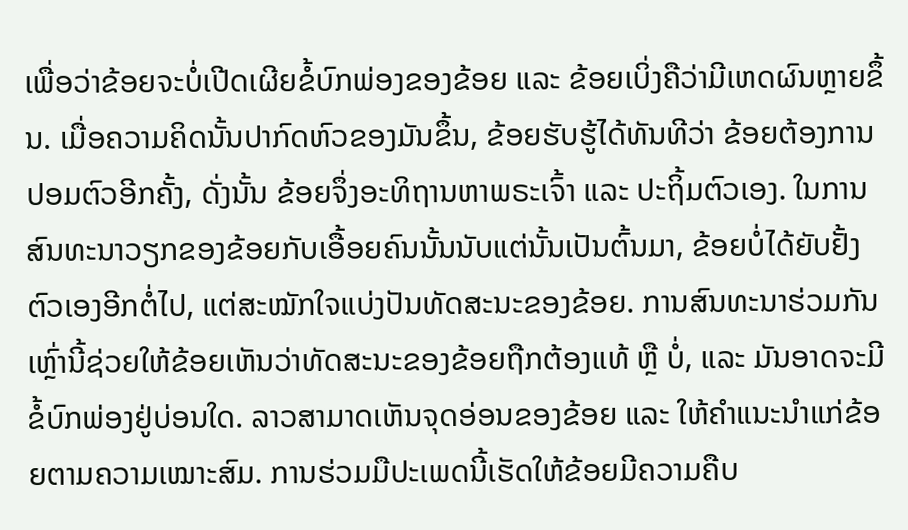ເພື່ອວ່າຂ້ອຍຈະບໍ່ເປີດເຜີຍຂໍ້ບົກພ່ອງຂອງຂ້ອຍ ແລະ ຂ້ອຍເບິ່ງຄືວ່າມີເຫດຜົນຫຼາຍຂຶ້ນ. ເມື່ອຄວາມຄິດນັ້ນປາກົດຫົວຂອງມັນຂຶ້ນ, ຂ້ອຍຮັບຮູ້ໄດ້ທັນທີວ່າ ຂ້ອຍຕ້ອງການປອມຕົວອີກຄັ້ງ, ດັ່ງນັ້ນ ຂ້ອຍຈຶ່ງອະທິຖານຫາພຣະເຈົ້າ ແລະ ປະຖິ້ມຕົວເອງ. ໃນການສົນທະນາວຽກຂອງຂ້ອຍກັບເອື້ອຍຄົນນັ້ນນັບແຕ່ນັ້ນເປັນຕົ້ນມາ, ຂ້ອຍບໍ່ໄດ້ຍັບຢັ້ງຕົວເອງອີກຕໍ່ໄປ, ແຕ່ສະໝັກໃຈແບ່ງປັນທັດສະນະຂອງຂ້ອຍ. ການສົນທະນາຮ່ວມກັນເຫຼົ່ານີ້ຊ່ວຍໃຫ້ຂ້ອຍເຫັນວ່າທັດສະນະຂອງຂ້ອຍຖືກຕ້ອງແທ້ ຫຼື ບໍ່, ແລະ ມັນອາດຈະມີຂໍ້ບົກພ່ອງຢູ່ບ່ອນໃດ. ລາວສາມາດເຫັນຈຸດອ່ອນຂອງຂ້ອຍ ແລະ ໃຫ້ຄຳແນະນຳແກ່ຂ້ອຍຕາມຄວາມເໝາະສົມ. ການຮ່ວມມືປະເພດນີ້ເຮັດໃຫ້ຂ້ອຍມີຄວາມຄືບ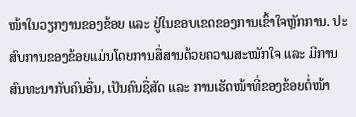ໜ້າໃນວຽກງານຂອງຂ້ອຍ ແລະ ຢູ່ໃນຂອບເຂດຂອງການເຂົ້າໃຈຫຼັກການ. ປະສົບການຂອງຂ້ອຍແມ່ນໂດຍການສື່ສານດ້ວຍຄວາມສະໝັກໃຈ ແລະ ມີການສົນທະນາກັບຄົນອື່ນ, ເປັນຄົນຊື່ສັດ ແລະ ການເຮັດໜ້າທີ່ຂອງຂ້ອຍຕໍ່ໜ້າ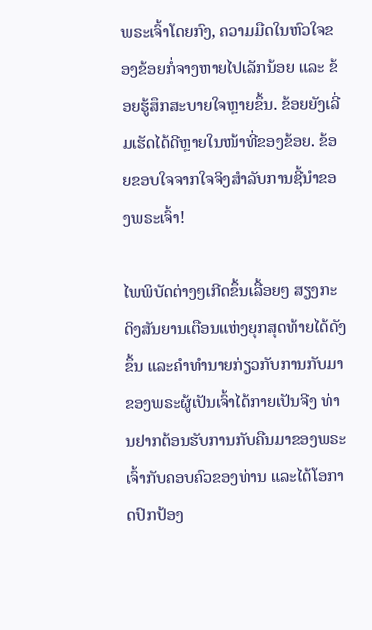ພຣະເຈົ້າໂດຍກົງ, ຄວາມມືດໃນຫົວໃຈຂອງຂ້ອຍກໍ່ຈາງຫາຍໄປເລັກນ້ອຍ ແລະ ຂ້ອຍຮູ້ສຶກສະບາຍໃຈຫຼາຍຂຶ້ນ. ຂ້ອຍຍັງເລີ່ມເຮັດໄດ້ດີຫຼາຍໃນໜ້າທີ່ຂອງຂ້ອຍ. ຂ້ອຍຂອບໃຈຈາກໃຈຈິງສໍາລັບການຊີ້ນໍາຂອງພຣະເຈົ້າ!

ໄພພິບັດຕ່າງໆເກີດຂຶ້ນເລື້ອຍໆ ສຽງກະດິງສັນຍານເຕືອນແຫ່ງຍຸກສຸດທ້າຍໄດ້ດັງຂຶ້ນ ແລະຄໍາທໍານາຍກ່ຽວກັບການກັບມາຂອງພຣະຜູ້ເປັນເຈົ້າໄດ້ກາຍເປັນຈີງ ທ່ານຢາກຕ້ອນຮັບການກັບຄືນມາຂອງພຣະເຈົ້າກັບຄອບຄົວຂອງທ່ານ ແລະໄດ້ໂອກາດປົກປ້ອງ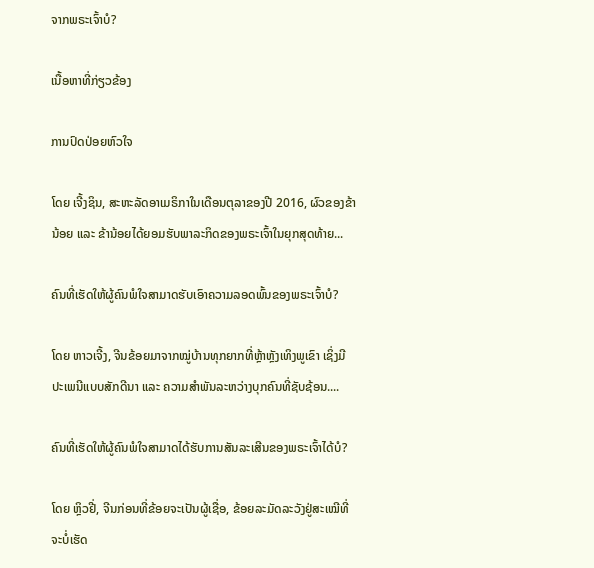ຈາກພຣະເຈົ້າບໍ?

ເນື້ອຫາທີ່ກ່ຽວຂ້ອງ

ການປົດປ່ອຍຫົວໃຈ

ໂດຍ ເຈີ້ງຊິນ, ສະຫະລັດອາເມຣິກາໃນເດືອນຕຸລາຂອງປີ 2016, ຜົວຂອງຂ້ານ້ອຍ ແລະ ຂ້ານ້ອຍໄດ້ຍອມຮັບພາລະກິດຂອງພຣະເຈົ້າໃນຍຸກສຸດທ້າຍ...

ຄົນທີ່ເຮັດໃຫ້ຜູ້ຄົນພໍໃຈສາມາດຮັບເອົາຄວາມລອດພົ້ນຂອງພຣະເຈົ້າບໍ?

ໂດຍ ຫາວເຈີ້ງ, ຈີນຂ້ອຍມາຈາກໝູ່ບ້ານທຸກຍາກທີ່ຫຼ້າຫຼັງເທິງພູເຂົາ ເຊິ່ງມີປະເພນີແບບສັກດີນາ ແລະ ຄວາມສຳພັນລະຫວ່າງບຸກຄົນທີ່ຊັບຊ້ອນ....

ຄົນທີ່ເຮັດໃຫ້ຜູ້ຄົນພໍໃຈສາມາດໄດ້ຮັບການສັນລະເສີນຂອງພຣະເຈົ້າໄດ້ບໍ?

ໂດຍ ຫຼິວຢີ່, ຈີນກ່ອນທີ່ຂ້ອຍຈະເປັນຜູ້ເຊື່ອ, ຂ້ອຍລະມັດລະວັງຢູ່ສະເໝີທີ່ຈະບໍ່ເຮັດ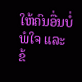ໃຫ້ຄົນອື່ນບໍ່ພໍໃຈ ແລະ ຂ້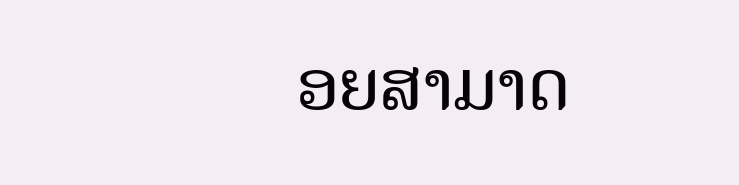ອຍສາມາດ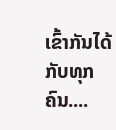ເຂົ້າກັນໄດ້ກັບທຸກຄົນ....